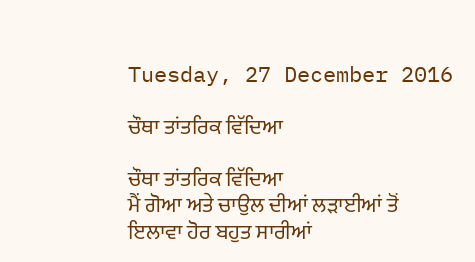Tuesday, 27 December 2016

ਚੌਥਾ ਤਾਂਤਰਿਕ ਵਿੱਦਿਆ

ਚੌਥਾ ਤਾਂਤਰਿਕ ਵਿੱਦਿਆ
ਮੈਂ ਗੋਆ ਅਤੇ ਚਾਉਲ ਦੀਆਂ ਲੜਾਈਆਂ ਤੋਂ ਇਲਾਵਾ ਹੋਰ ਬਹੁਤ ਸਾਰੀਆਂ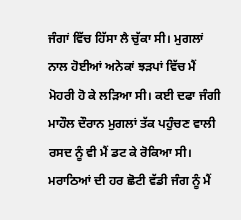ਜੰਗਾਂ ਵਿੱਚ ਹਿੱਸਾ ਲੈ ਚੁੱਕਾ ਸੀ। ਮੁਗਲਾਂ ਨਾਲ ਹੋਈਆਂ ਅਨੇਕਾਂ ਝੜਪਾਂ ਵਿੱਚ ਮੈਂ ਮੋਹਰੀ ਹੋ ਕੇ ਲੜਿਆ ਸੀ। ਕਈ ਦਫਾ ਜੰਗੀ ਮਾਹੌਲ ਦੌਰਾਨ ਮੁਗਲਾਂ ਤੱਕ ਪਹੁੰਚਣ ਵਾਲੀ ਰਸਦ ਨੂੰ ਵੀ ਮੈਂ ਡਟ ਕੇ ਰੋਕਿਆ ਸੀ। ਮਰਾਠਿਆਂ ਦੀ ਹਰ ਛੋਟੀ ਵੱਡੀ ਜੰਗ ਨੂੰ ਮੈਂ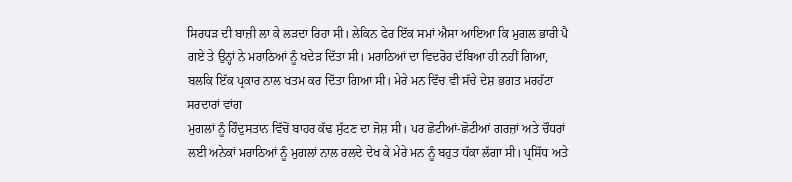ਸਿਰਧੜ ਦੀ ਬਾਜ਼ੀ ਲਾ ਕੇ ਲੜਦਾ ਰਿਹਾ ਸੀ। ਲੇਕਿਨ ਫੇਰ ਇੱਕ ਸਮਾਂ ਐਸਾ ਆਇਆ ਕਿ ਮੁਗਲ ਭਾਰੀ ਪੈ ਗਏ ਤੇ ਉਨ੍ਹਾਂ ਨੇ ਮਰਾਠਿਆਂ ਨੂੰ ਖਦੇੜ ਦਿੱਤਾ ਸੀ। ਮਰਾਠਿਆਂ ਦਾ ਵਿਦਰੋਹ ਦੱਬਿਆ ਹੀ ਨਹੀਂ ਗਿਆ, ਬਲਕਿ ਇੱਕ ਪ੍ਰਕਾਰ ਨਾਲ ਖਤਮ ਕਰ ਦਿੱਤਾ ਗਿਆ ਸੀ। ਮੇਰੇ ਮਨ ਵਿੱਚ ਵੀ ਸੱਚੇ ਦੇਸ਼ ਭਗਤ ਮਰਹੱਟਾ ਸਰਦਾਰਾਂ ਵਾਂਗ
ਮੁਗਲਾਂ ਨੂੰ ਹਿੰਦੁਸਤਾਨ ਵਿੱਚੋਂ ਬਾਹਰ ਕੱਢ ਸੁੱਟਣ ਦਾ ਜੋਸ਼ ਸੀ। ਪਰ ਛੋਟੀਆਂ-ਛੋਟੀਆਂ ਗਰਜ਼ਾਂ ਅਤੇ ਚੌਧਰਾਂ ਲਈ ਅਨੇਕਾਂ ਮਰਾਠਿਆਂ ਨੂੰ ਮੁਗਲਾਂ ਨਾਲ ਰਲਦੇ ਦੇਖ ਕੇ ਮੇਰੇ ਮਨ ਨੂੰ ਬਹੁਤ ਧੱਕਾ ਲੱਗਾ ਸੀ। ਪ੍ਰਸਿੱਧ ਅਤੇ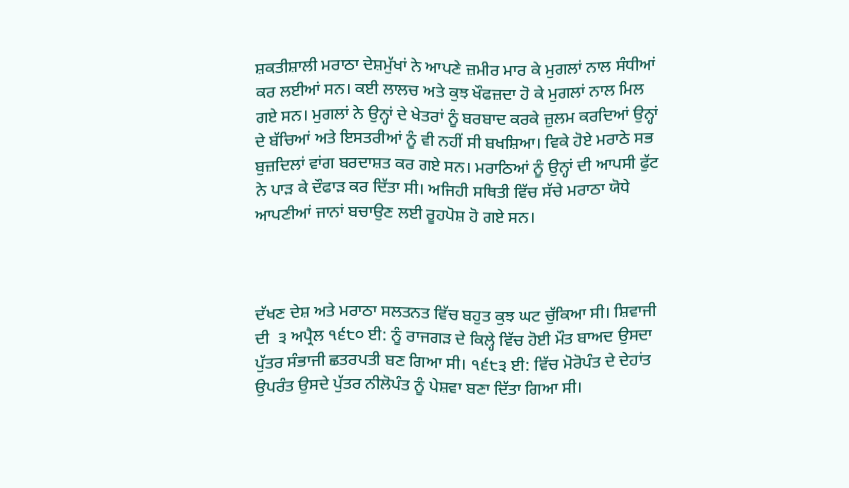ਸ਼ਕਤੀਸ਼ਾਲੀ ਮਰਾਠਾ ਦੇਸ਼ਮੁੱਖਾਂ ਨੇ ਆਪਣੇ ਜ਼ਮੀਰ ਮਾਰ ਕੇ ਮੁਗਲਾਂ ਨਾਲ ਸੰਧੀਆਂ ਕਰ ਲਈਆਂ ਸਨ। ਕਈ ਲਾਲਚ ਅਤੇ ਕੁਝ ਖੌਫਜ਼ਦਾ ਹੋ ਕੇ ਮੁਗਲਾਂ ਨਾਲ ਮਿਲ ਗਏ ਸਨ। ਮੁਗਲਾਂ ਨੇ ਉਨ੍ਹਾਂ ਦੇ ਖੇਤਰਾਂ ਨੂੰ ਬਰਬਾਦ ਕਰਕੇ ਜ਼ੁਲਮ ਕਰਦਿਆਂ ਉਨ੍ਹਾਂ ਦੇ ਬੱਚਿਆਂ ਅਤੇ ਇਸਤਰੀਆਂ ਨੂੰ ਵੀ ਨਹੀਂ ਸੀ ਬਖਸ਼ਿਆ। ਵਿਕੇ ਹੋਏ ਮਰਾਠੇ ਸਭ ਬੁਜ਼ਦਿਲਾਂ ਵਾਂਗ ਬਰਦਾਸ਼ਤ ਕਰ ਗਏ ਸਨ। ਮਰਾਠਿਆਂ ਨੂੰ ਉਨ੍ਹਾਂ ਦੀ ਆਪਸੀ ਫੁੱਟ ਨੇ ਪਾੜ ਕੇ ਦੌਫਾੜ ਕਰ ਦਿੱਤਾ ਸੀ। ਅਜਿਹੀ ਸਥਿਤੀ ਵਿੱਚ ਸੱਚੇ ਮਰਾਠਾ ਯੋਧੇ ਆਪਣੀਆਂ ਜਾਨਾਂ ਬਚਾਉਣ ਲਈ ਰੂਹਪੋਸ਼ ਹੋ ਗਏ ਸਨ।



ਦੱਖਣ ਦੇਸ਼ ਅਤੇ ਮਰਾਠਾ ਸਲਤਨਤ ਵਿੱਚ ਬਹੁਤ ਕੁਝ ਘਟ ਚੁੱਕਿਆ ਸੀ। ਸ਼ਿਵਾਜੀ ਦੀ  ੩ ਅਪ੍ਰੈਲ ੧੬੮੦ ਈ: ਨੂੰ ਰਾਜਗੜ ਦੇ ਕਿਲ੍ਹੇ ਵਿੱਚ ਹੋਈ ਮੌਤ ਬਾਅਦ ਉਸਦਾ ਪੁੱਤਰ ਸੰਭਾਜੀ ਛਤਰਪਤੀ ਬਣ ਗਿਆ ਸੀ। ੧੬੮੩ ਈ: ਵਿੱਚ ਮੋਰੋਪੰਤ ਦੇ ਦੇਹਾਂਤ ਉਪਰੰਤ ਉਸਦੇ ਪੁੱਤਰ ਨੀਲੋਪੰਤ ਨੂੰ ਪੇਸ਼ਵਾ ਬਣਾ ਦਿੱਤਾ ਗਿਆ ਸੀ।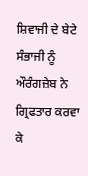ਸ਼ਿਵਾਜੀ ਦੇ ਬੇਟੇ ਸੰਭਾਜੀ ਨੂੰ ਔਰੰਗਜ਼ੇਬ ਨੇ ਗ੍ਰਿਫਤਾਰ ਕਰਵਾ ਕੇ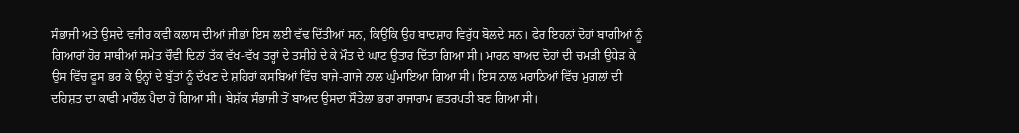ਸੰਭਾਜੀ ਅਤੇ ਉਸਦੇ ਵਜੀਰ ਕਵੀ ਕਲਾਸ ਦੀਆਂ ਜੀਭਾਂ ਇਸ ਲਈ ਵੱਢ ਦਿੱਤੀਆਂ ਸਨ, ਕਿਉਂਕਿ ਉਹ ਬਾਦਸ਼ਾਹ ਵਿਰੁੱਧ ਬੋਲਦੇ ਸਨ। ਫੇਰ ਇਹਨਾਂ ਦੋਹਾਂ ਬਾਗੀਆਂ ਨੂੰ ਗਿਆਰਾਂ ਹੋਰ ਸਾਥੀਆਂ ਸਮੇਤ ਚੌਵੀ ਦਿਨਾਂ ਤੱਕ ਵੱਖ-ਵੱਖ ਤਰ੍ਹਾਂ ਦੇ ਤਸੀਹੇ ਦੇ ਕੇ ਮੌਤ ਦੇ ਘਾਟ ਉਤਾਰ ਦਿੱਤਾ ਗਿਆ ਸੀ। ਮਾਰਨ ਬਾਅਦ ਦੋਹਾਂ ਦੀ ਚਮੜੀ ਉਧੇੜ ਕੇ ਉਸ ਵਿੱਚ ਫੂਸ ਭਰ ਕੇ ਉਨ੍ਹਾਂ ਦੇ ਬੁੱਤਾਂ ਨੂੰ ਦੱਖਣ ਦੇ ਸ਼ਹਿਰਾਂ ਕਸਬਿਆਂ ਵਿੱਚ ਬਾਜੇ-ਗਾਜੇ ਨਾਲ ਘੁੰਮਾਇਆ ਗਿਆ ਸੀ। ਇਸ ਨਾਲ ਮਰਾਠਿਆਂ ਵਿੱਚ ਮੁਗਲਾਂ ਦੀ ਦਹਿਸ਼ਤ ਦਾ ਕਾਫੀ ਮਾਹੌਲ ਪੈਦਾ ਹੋ ਗਿਆ ਸੀ। ਬੇਸ਼ੱਕ ਸੰਭਾਜੀ ਤੋਂ ਬਾਅਦ ਉਸਦਾ ਸੌਤੇਲਾ ਭਰਾ ਰਾਜਾਰਾਮ ਛਤਰਪਤੀ ਬਣ ਗਿਆ ਸੀ।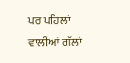ਪਰ ਪਹਿਲਾਂ ਵਾਲੀਆਂ ਗੱਲਾਂ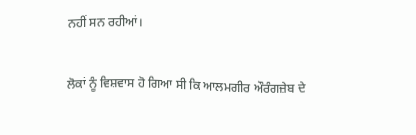ਨਹੀਂ ਸਨ ਰਹੀਆਂ।

ਲੋਕਾਂ ਨੂੰ ਵਿਸ਼ਵਾਸ ਹੋ ਗਿਆ ਸੀ ਕਿ ਆਲਮਗੀਰ ਔਰੰਗਜ਼ੇਬ ਦੇ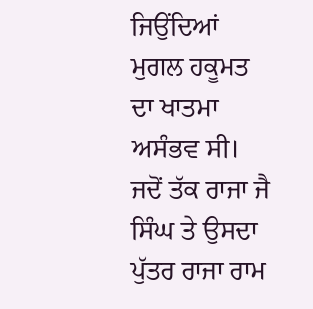ਜਿਉਂਦਿਆਂ ਮੁਗਲ ਹਕੂਮਤ ਦਾ ਖਾਤਮਾ ਅਸੰਭਵ ਸੀ। ਜਦੋਂ ਤੱਕ ਰਾਜਾ ਜੈ ਸਿੰਘ ਤੇ ਉਸਦਾ ਪੁੱਤਰ ਰਾਜਾ ਰਾਮ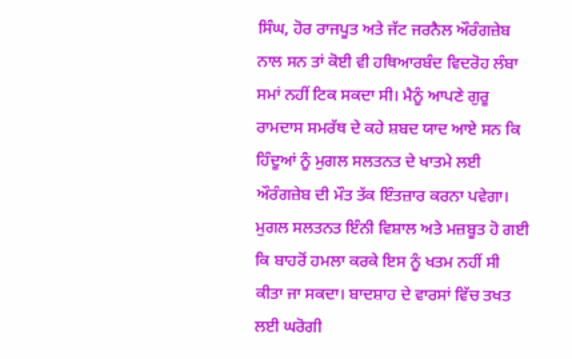ਸਿੰਘ, ਹੋਰ ਰਾਜਪੂਤ ਅਤੇ ਜੱਟ ਜਰਨੈਲ ਔਰੰਗਜ਼ੇਬ ਨਾਲ ਸਨ ਤਾਂ ਕੋਈ ਵੀ ਹਥਿਆਰਬੰਦ ਵਿਦਰੋਹ ਲੰਬਾ ਸਮਾਂ ਨਹੀਂ ਟਿਕ ਸਕਦਾ ਸੀ। ਮੈਨੂੰ ਆਪਣੇ ਗੁਰੂ ਰਾਮਦਾਸ ਸਮਰੱਥ ਦੇ ਕਹੇ ਸ਼ਬਦ ਯਾਦ ਆਏ ਸਨ ਕਿ ਹਿੰਦੂਆਂ ਨੂੰ ਮੁਗਲ ਸਲਤਨਤ ਦੇ ਖਾਤਮੇ ਲਈ ਔਰੰਗਜ਼ੇਬ ਦੀ ਮੌਤ ਤੱਕ ਇੰਤਜ਼ਾਰ ਕਰਨਾ ਪਵੇਗਾ। ਮੁਗਲ ਸਲਤਨਤ ਇੰਨੀ ਵਿਸ਼ਾਲ ਅਤੇ ਮਜ਼ਬੂਤ ਹੋ ਗਈ ਕਿ ਬਾਹਰੋਂ ਹਮਲਾ ਕਰਕੇ ਇਸ ਨੂੰ ਖਤਮ ਨਹੀਂ ਸੀ ਕੀਤਾ ਜਾ ਸਕਦਾ। ਬਾਦਸ਼ਾਹ ਦੇ ਵਾਰਸਾਂ ਵਿੱਚ ਤਖਤ ਲਈ ਘਰੋਗੀ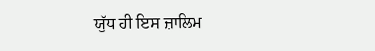ਯੁੱਧ ਹੀ ਇਸ ਜ਼ਾਲਿਮ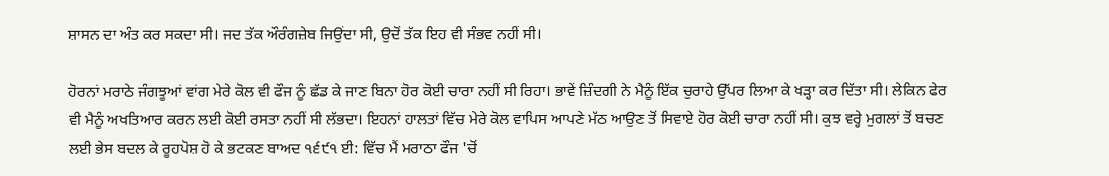ਸ਼ਾਸਨ ਦਾ ਅੰਤ ਕਰ ਸਕਦਾ ਸੀ। ਜਦ ਤੱਕ ਔਰੰਗਜ਼ੇਬ ਜਿਉਂਦਾ ਸੀ, ਉਦੋਂ ਤੱਕ ਇਹ ਵੀ ਸੰਭਵ ਨਹੀਂ ਸੀ।

ਹੋਰਨਾਂ ਮਰਾਠੇ ਜੰਗਝੂਆਂ ਵਾਂਗ ਮੇਰੇ ਕੋਲ ਵੀ ਫੌਜ ਨੂੰ ਛੱਡ ਕੇ ਜਾਣ ਬਿਨਾ ਹੋਰ ਕੋਈ ਚਾਰਾ ਨਹੀਂ ਸੀ ਰਿਹਾ। ਭਾਵੇਂ ਜ਼ਿੰਦਗੀ ਨੇ ਮੈਨੂੰ ਇੱਕ ਚੁਰਾਹੇ ਉੱਪਰ ਲਿਆ ਕੇ ਖੜ੍ਹਾ ਕਰ ਦਿੱਤਾ ਸੀ। ਲੇਕਿਨ ਫੇਰ ਵੀ ਮੈਨੂੰ ਅਖਤਿਆਰ ਕਰਨ ਲਈ ਕੋਈ ਰਸਤਾ ਨਹੀਂ ਸੀ ਲੱਭਦਾ। ਇਹਨਾਂ ਹਾਲਤਾਂ ਵਿੱਚ ਮੇਰੇ ਕੋਲ ਵਾਪਿਸ ਆਪਣੇ ਮੱਠ ਆਉਣ ਤੋਂ ਸਿਵਾਏ ਹੋਰ ਕੋਈ ਚਾਰਾ ਨਹੀਂ ਸੀ। ਕੁਝ ਵਰ੍ਹੇ ਮੁਗਲਾਂ ਤੋਂ ਬਚਣ ਲਈ ਭੇਸ ਬਦਲ ਕੇ ਰੂਹਪੋਸ਼ ਹੋ ਕੇ ਭਟਕਣ ਬਾਅਦ ੧੬੯੧ ਈ: ਵਿੱਚ ਮੈਂ ਮਰਾਠਾ ਫੌਜ 'ਚੋਂ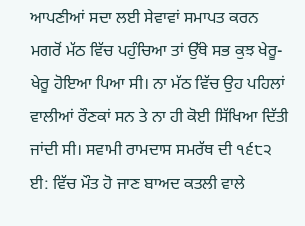ਆਪਣੀਆਂ ਸਦਾ ਲਈ ਸੇਵਾਵਾਂ ਸਮਾਪਤ ਕਰਨ ਮਗਰੋਂ ਮੱਠ ਵਿੱਚ ਪਹੁੰਚਿਆ ਤਾਂ ਉੱਥੇ ਸਭ ਕੁਝ ਖੇਰੂ-ਖੇਰੂ ਹੋਇਆ ਪਿਆ ਸੀ। ਨਾ ਮੱਠ ਵਿੱਚ ਉਹ ਪਹਿਲਾਂ ਵਾਲੀਆਂ ਰੌਣਕਾਂ ਸਨ ਤੇ ਨਾ ਹੀ ਕੋਈ ਸਿੱਖਿਆ ਦਿੱਤੀ ਜਾਂਦੀ ਸੀ। ਸਵਾਮੀ ਰਾਮਦਾਸ ਸਮਰੱਥ ਦੀ ੧੬੮੨ ਈ: ਵਿੱਚ ਮੌਤ ਹੋ ਜਾਣ ਬਾਅਦ ਕਤਲੀ ਵਾਲੇ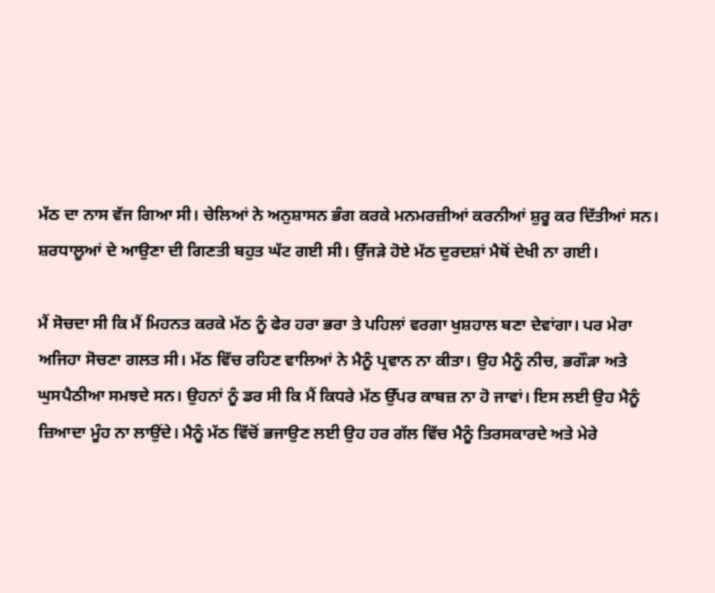ਮੱਠ ਦਾ ਨਾਸ ਵੱਜ ਗਿਆ ਸੀ। ਚੇਲਿਆਂ ਨੇ ਅਨੁਸ਼ਾਸਨ ਭੰਗ ਕਰਕੇ ਮਨਮਰਜ਼ੀਆਂ ਕਰਨੀਆਂ ਸ਼ੁਰੂ ਕਰ ਦਿੱਤੀਆਂ ਸਨ। ਸ਼ਰਧਾਲੂਆਂ ਦੇ ਆਉਣਾ ਦੀ ਗਿਣਤੀ ਬਹੁਤ ਘੱਟ ਗਈ ਸੀ। ਉੱਜੜੇ ਹੋਏ ਮੱਠ ਦੁਰਦਸ਼ਾਂ ਮੈਥੋਂ ਦੇਖੀ ਨਾ ਗਈ।

ਮੈਂ ਸੋਚਦਾ ਸੀ ਕਿ ਮੈਂ ਮਿਹਨਤ ਕਰਕੇ ਮੱਠ ਨੂੰ ਫੇਰ ਹਰਾ ਭਰਾ ਤੇ ਪਹਿਲਾਂ ਵਰਗਾ ਖੁਸ਼ਹਾਲ ਬਣਾ ਦੇਵਾਂਗਾ। ਪਰ ਮੇਰਾ ਅਜਿਹਾ ਸੋਚਣਾ ਗਲਤ ਸੀ। ਮੱਠ ਵਿੱਚ ਰਹਿਣ ਵਾਲਿਆਂ ਨੇ ਮੈਨੂੰ ਪ੍ਰਵਾਨ ਨਾ ਕੀਤਾ। ਉਹ ਮੈਨੂੰ ਨੀਚ, ਭਗੌੜਾ ਅਤੇ ਘੁਸਪੈਠੀਆ ਸਮਝਦੇ ਸਨ। ਉਹਨਾਂ ਨੂੰ ਡਰ ਸੀ ਕਿ ਮੈਂ ਕਿਧਰੇ ਮੱਠ ਉੱਪਰ ਕਾਬਜ਼ ਨਾ ਹੋ ਜਾਵਾਂ। ਇਸ ਲਈ ਉਹ ਮੈਨੂੰ ਜ਼ਿਆਦਾ ਮੂੰਹ ਨਾ ਲਾਉਂਦੇ। ਮੈਨੂੰ ਮੱਠ ਵਿੱਚੋਂ ਭਜਾਉਣ ਲਈ ਉਹ ਹਰ ਗੱਲ ਵਿੱਚ ਮੈਨੂੰ ਤਿਰਸਕਾਰਦੇ ਅਤੇ ਮੇਰੇ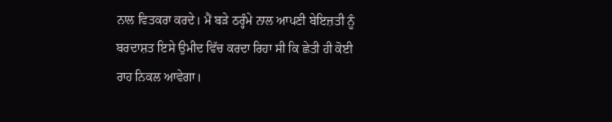ਨਾਲ ਵਿਤਕਰਾ ਕਰਦੇ। ਮੈਂ ਬੜੇ ਠਰ੍ਹੰਮੇ ਨਾਲ ਆਪਣੀ ਬੇਇਜ਼ਤੀ ਨੂੰ ਬਰਦਾਸ਼ਤ ਇਸੇ ਉਮੀਦ ਵਿੱਚ ਕਰਦਾ ਰਿਹਾ ਸੀ ਕਿ ਛੇਤੀ ਹੀ ਕੋਈ ਰਾਹ ਨਿਕਲ ਆਵੇਗਾ।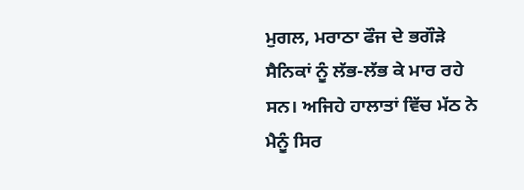ਮੁਗਲ, ਮਰਾਠਾ ਫੌਜ ਦੇ ਭਗੌੜੇ ਸੈਨਿਕਾਂ ਨੂੰ ਲੱਭ-ਲੱਭ ਕੇ ਮਾਰ ਰਹੇ ਸਨ। ਅਜਿਹੇ ਹਾਲਾਤਾਂ ਵਿੱਚ ਮੱਠ ਨੇ ਮੈਨੂੰ ਸਿਰ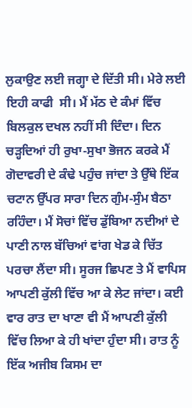ਲੁਕਾਉਣ ਲਈ ਜਗ੍ਹਾ ਦੇ ਦਿੱਤੀ ਸੀ। ਮੇਰੇ ਲਈ ਇਹੀ ਕਾਫੀ  ਸੀ। ਮੈਂ ਮੱਠ ਦੇ ਕੰਮਾਂ ਵਿੱਚ ਬਿਲਕੁਲ ਦਖਲ ਨਹੀਂ ਸੀ ਦਿੰਦਾ। ਦਿਨ ਚੜ੍ਹਦਿਆਂ ਹੀ ਰੁਖਾ-ਸੁਖਾ ਭੋਜਨ ਕਰਕੇ ਮੈਂ ਗੋਦਾਵਰੀ ਦੇ ਕੰਢੇ ਪਹੁੰਚ ਜਾਂਦਾ ਤੇ ਉੱਥੇ ਇੱਕ ਚਟਾਨ ਉੱਪਰ ਸਾਰਾ ਦਿਨ ਗੁੰਮ-ਸੁੰਮ ਬੈਠਾ ਰਹਿੰਦਾ। ਮੈਂ ਸੋਚਾਂ ਵਿੱਚ ਡੁੱਬਿਆ ਨਦੀਆਂ ਦੇ ਪਾਣੀ ਨਾਲ ਬੱਚਿਆਂ ਵਾਂਗ ਖੇਡ ਕੇ ਚਿੱਤ ਪਰਚਾ ਲੈਂਦਾ ਸੀ। ਸੂਰਜ ਛਿਪਣ ਤੇ ਮੈਂ ਵਾਪਿਸ ਆਪਣੀ ਕੁੱਲੀ ਵਿੱਚ ਆ ਕੇ ਲੇਟ ਜਾਂਦਾ। ਕਈ ਵਾਰ ਰਾਤ ਦਾ ਖਾਣਾ ਵੀ ਮੈਂ ਆਪਣੀ ਕੁੱਲੀ ਵਿੱਚ ਲਿਆ ਕੇ ਹੀ ਖਾਂਦਾ ਹੁੰਦਾ ਸੀ। ਰਾਤ ਨੂੰ ਇੱਕ ਅਜੀਬ ਕਿਸਮ ਦਾ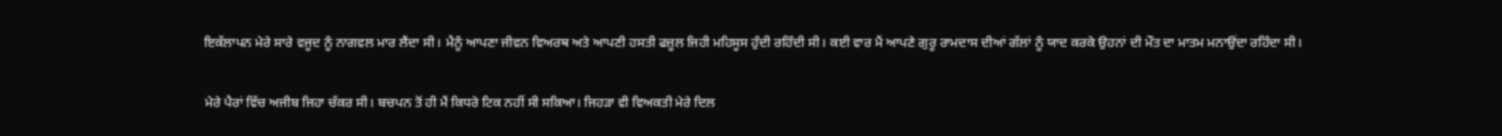ਇਕੱਲਾਪਨ ਮੇਰੇ ਸਾਰੇ ਵਜੂਦ ਨੂੰ ਨਾਗਵਲ ਮਾਰ ਲੈਂਦਾ ਸੀ। ਮੈਨੂੰ ਆਪਣਾ ਜੀਵਨ ਵਿਅਰਥ ਅਤੇ ਆਪਣੀ ਹਸਤੀ ਫਜ਼ੂਲ ਜਿਹੀ ਮਹਿਸੂਸ ਹੁੰਦੀ ਰਹਿੰਦੀ ਸੀ। ਕਈ ਵਾਰ ਮੈਂ ਆਪਣੇ ਗੁਰੂ ਰਾਮਦਾਸ ਦੀਆਂ ਗੱਲਾਂ ਨੂੰ ਯਾਦ ਕਰਕੇ ਉਹਨਾਂ ਦੀ ਮੌਤ ਦਾ ਮਾਤਮ ਮਨਾਉਂਦਾ ਰਹਿੰਦਾ ਸੀ।

ਮੇਰੇ ਪੈਰਾਂ ਵਿੱਚ ਅਜੀਬ ਜਿਹਾ ਚੱਕਰ ਸੀ। ਬਚਪਨ ਤੋਂ ਹੀ ਮੈਂ ਕਿਧਰੇ ਟਿਕ ਨਹੀਂ ਸੀ ਸਕਿਆ। ਜਿਹੜਾ ਵੀ ਵਿਅਕਤੀ ਮੇਰੇ ਦਿਲ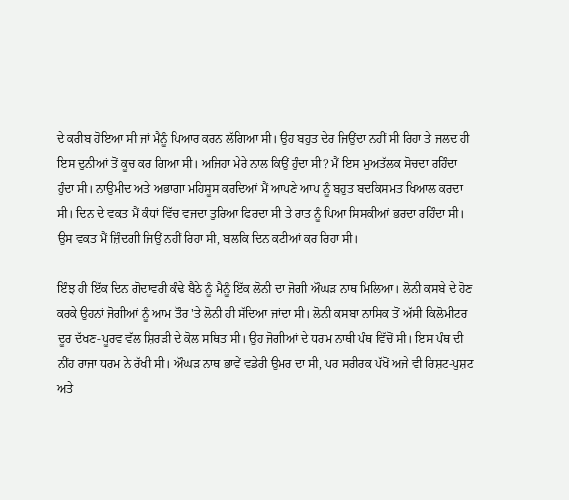ਦੇ ਕਰੀਬ ਹੋਇਆ ਸੀ ਜਾਂ ਮੈਨੂੰ ਪਿਆਰ ਕਰਨ ਲੱਗਿਆ ਸੀ। ਉਹ ਬਹੁਤ ਦੇਰ ਜਿਉਂਦਾ ਨਹੀਂ ਸੀ ਰਿਹਾ ਤੇ ਜਲਦ ਹੀ ਇਸ ਦੁਨੀਆਂ ਤੋਂ ਕੂਚ ਕਰ ਗਿਆ ਸੀ। ਅਜਿਹਾ ਮੇਰੇ ਨਾਲ ਕਿਉਂ ਹੁੰਦਾ ਸੀ? ਮੈਂ ਇਸ ਮੁਅਤੱਲਕ ਸੋਚਦਾ ਰਹਿੰਦਾ ਹੁੰਦਾ ਸੀ। ਨਾਉਮੀਦ ਅਤੇ ਅਭਾਗਾ ਮਹਿਸੂਸ ਕਰਦਿਆਂ ਮੈਂ ਆਪਣੇ ਆਪ ਨੂੰ ਬਹੁਤ ਬਦਕਿਸਮਤ ਖਿਆਲ ਕਰਦਾ ਸੀ। ਦਿਨ ਦੇ ਵਕਤ ਮੈਂ ਕੰਧਾਂ ਵਿੱਚ ਵਜਦਾ ਤੁਰਿਆ ਫਿਰਦਾ ਸੀ ਤੇ ਰਾਤ ਨੂੰ ਪਿਆ ਸਿਸਕੀਆਂ ਭਰਦਾ ਰਹਿੰਦਾ ਸੀ। ਉਸ ਵਕਤ ਮੈਂ ਜ਼ਿੰਦਗੀ ਜਿਉਂ ਨਹੀਂ ਰਿਹਾ ਸੀ, ਬਲਕਿ ਦਿਨ ਕਟੀਆਂ ਕਰ ਰਿਹਾ ਸੀ।

ਇੰਝ ਹੀ ਇੱਕ ਦਿਨ ਗੋਦਾਵਰੀ ਕੰਢੇ ਬੈਠੇ ਨੂੰ ਮੈਨੂੰ ਇੱਕ ਲੋਨੀ ਦਾ ਜੋਗੀ ਔਘੜ ਨਾਥ ਮਿਲਿਆ। ਲੋਨੀ ਕਸਬੇ ਦੇ ਹੋਣ ਕਰਕੇ ਉਹਨਾਂ ਜੋਗੀਆਂ ਨੂੰ ਆਮ ਤੌਰ 'ਤੇ ਲੋਨੀ ਹੀ ਸੱਦਿਆ ਜਾਂਦਾ ਸੀ। ਲੋਨੀ ਕਸਬਾ ਨਾਸਿਕ ਤੋਂ ਅੱਸੀ ਕਿਲੋਮੀਟਰ ਦੂਰ ਦੱਖਣ-ਪੂਰਵ ਵੱਲ ਸ਼ਿਰੜੀ ਦੇ ਕੋਲ ਸਥਿਤ ਸੀ। ਉਹ ਜੋਗੀਆਂ ਦੇ ਧਰਮ ਨਾਥੀ ਪੰਥ ਵਿੱਚੋਂ ਸੀ। ਇਸ ਪੰਥ ਦੀ ਨੀਂਹ ਰਾਜਾ ਧਰਮ ਨੇ ਰੱਖੀ ਸੀ। ਔਘੜ ਨਾਥ ਭਾਵੇਂ ਵਡੇਰੀ ਉਮਰ ਦਾ ਸੀ, ਪਰ ਸਰੀਰਕ ਪੱਖੋਂ ਅਜੇ ਵੀ ਰਿਸ਼ਟ-ਪੁਸ਼ਟ ਅਤੇ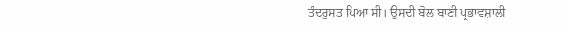ਤੰਦਰੁਸਤ ਪਿਆ ਸੀ। ਉਸਦੀ ਬੋਲ ਬਾਣੀ ਪ੍ਰਭਾਵਸ਼ਾਲੀ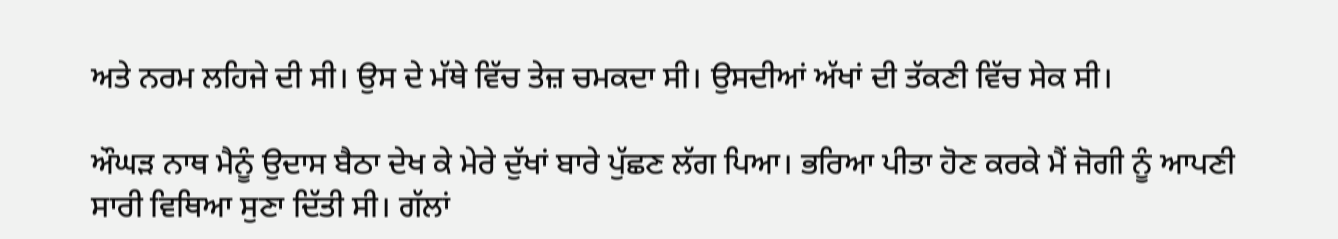ਅਤੇ ਨਰਮ ਲਹਿਜੇ ਦੀ ਸੀ। ਉਸ ਦੇ ਮੱਥੇ ਵਿੱਚ ਤੇਜ਼ ਚਮਕਦਾ ਸੀ। ਉਸਦੀਆਂ ਅੱਖਾਂ ਦੀ ਤੱਕਣੀ ਵਿੱਚ ਸੇਕ ਸੀ।

ਔਘੜ ਨਾਥ ਮੈਨੂੰ ਉਦਾਸ ਬੈਠਾ ਦੇਖ ਕੇ ਮੇਰੇ ਦੁੱਖਾਂ ਬਾਰੇ ਪੁੱਛਣ ਲੱਗ ਪਿਆ। ਭਰਿਆ ਪੀਤਾ ਹੋਣ ਕਰਕੇ ਮੈਂ ਜੋਗੀ ਨੂੰ ਆਪਣੀ ਸਾਰੀ ਵਿਥਿਆ ਸੁਣਾ ਦਿੱਤੀ ਸੀ। ਗੱਲਾਂ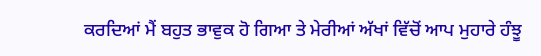ਕਰਦਿਆਂ ਮੈਂ ਬਹੁਤ ਭਾਵੁਕ ਹੋ ਗਿਆ ਤੇ ਮੇਰੀਆਂ ਅੱਖਾਂ ਵਿੱਚੋਂ ਆਪ ਮੁਹਾਰੇ ਹੰਝੂ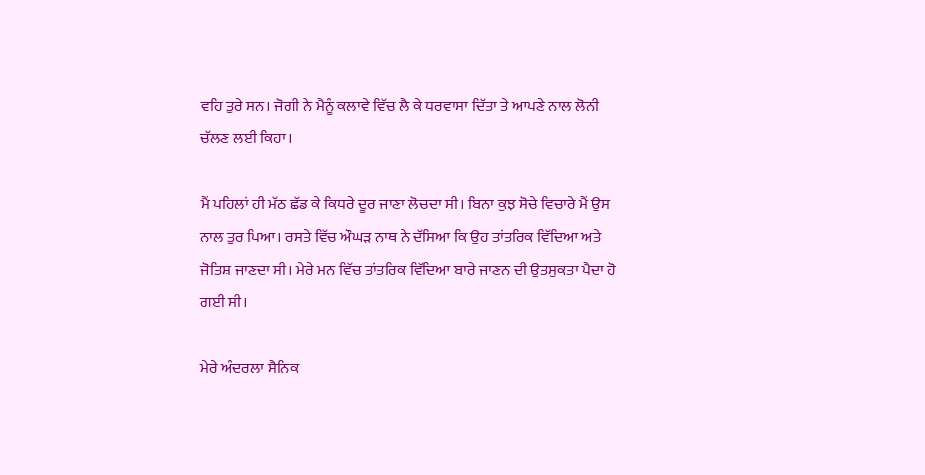ਵਹਿ ਤੁਰੇ ਸਨ। ਜੋਗੀ ਨੇ ਮੈਨੂੰ ਕਲਾਵੇ ਵਿੱਚ ਲੈ ਕੇ ਧਰਵਾਸਾ ਦਿੱਤਾ ਤੇ ਆਪਣੇ ਨਾਲ ਲੋਨੀ ਚੱਲਣ ਲਈ ਕਿਹਾ।

ਮੈਂ ਪਹਿਲਾਂ ਹੀ ਮੱਠ ਛੱਡ ਕੇ ਕਿਧਰੇ ਦੂਰ ਜਾਣਾ ਲੋਚਦਾ ਸੀ। ਬਿਨਾ ਕੁਝ ਸੋਚੇ ਵਿਚਾਰੇ ਮੈਂ ਉਸ ਨਾਲ ਤੁਰ ਪਿਆ। ਰਸਤੇ ਵਿੱਚ ਔਘੜ ਨਾਥ ਨੇ ਦੱਸਿਆ ਕਿ ਉਹ ਤਾਂਤਰਿਕ ਵਿੱਦਿਆ ਅਤੇ ਜੋਤਿਸ਼ ਜਾਣਦਾ ਸੀ। ਮੇਰੇ ਮਨ ਵਿੱਚ ਤਾਂਤਰਿਕ ਵਿੱਦਿਆ ਬਾਰੇ ਜਾਣਨ ਦੀ ਉਤਸੁਕਤਾ ਪੈਦਾ ਹੋ ਗਈ ਸੀ।

ਮੇਰੇ ਅੰਦਰਲਾ ਸੈਨਿਕ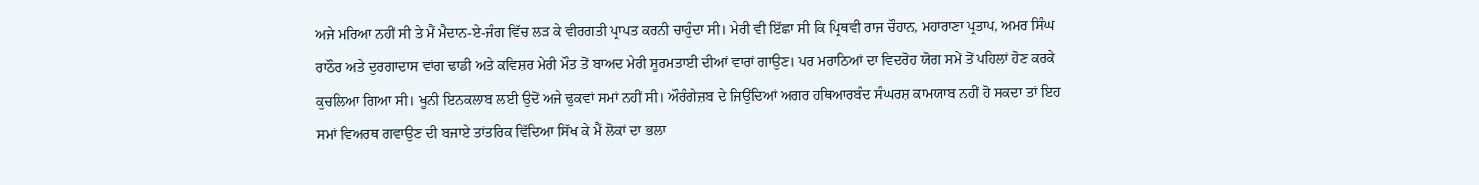ਅਜੇ ਮਰਿਆ ਨਹੀਂ ਸੀ ਤੇ ਮੈਂ ਮੈਦਾਨ-ਏ-ਜੰਗ ਵਿੱਚ ਲੜ ਕੇ ਵੀਰਗਤੀ ਪ੍ਰਾਪਤ ਕਰਨੀ ਚਾਹੁੰਦਾ ਸੀ। ਮੇਰੀ ਵੀ ਇੱਛਾ ਸੀ ਕਿ ਪ੍ਰਿਥਵੀ ਰਾਜ ਚੌਹਾਨ, ਮਹਾਰਾਣਾ ਪ੍ਰਤਾਪ, ਅਮਰ ਸਿੰਘ ਰਾਠੌਰ ਅਤੇ ਦੁਰਗਾਦਾਸ ਵਾਂਗ ਢਾਡੀ ਅਤੇ ਕਵਿਸ਼ਰ ਮੇਰੀ ਮੌਤ ਤੋਂ ਬਾਅਦ ਮੇਰੀ ਸੂਰਮਤਾਈ ਦੀਆਂ ਵਾਰਾਂ ਗਾਉਣ। ਪਰ ਮਰਾਠਿਆਂ ਦਾ ਵਿਦਰੋਹ ਯੋਗ ਸਮੇਂ ਤੋਂ ਪਹਿਲਾਂ ਹੋਣ ਕਰਕੇ ਕੁਚਲਿਆ ਗਿਆ ਸੀ। ਖੂਨੀ ਇਨਕਲਾਬ ਲਈ ਉਦੋਂ ਅਜੇ ਢੁਕਵਾਂ ਸਮਾਂ ਨਹੀਂ ਸੀ। ਔਰੰਗੇਜ਼ਬ ਦੇ ਜਿਉਂਦਿਆਂ ਅਗਰ ਹਥਿਆਰਬੰਦ ਸੰਘਰਸ਼ ਕਾਮਯਾਬ ਨਹੀਂ ਹੋ ਸਕਦਾ ਤਾਂ ਇਹ ਸਮਾਂ ਵਿਅਰਥ ਗਵਾਉਣ ਦੀ ਬਜਾਏ ਤਾਂਤਰਿਕ ਵਿੱਦਿਆ ਸਿੱਖ ਕੇ ਮੈਂ ਲੋਕਾਂ ਦਾ ਭਲਾ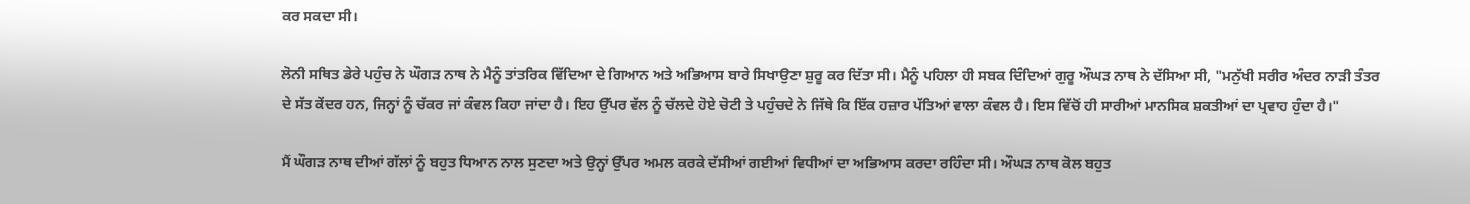ਕਰ ਸਕਦਾ ਸੀ।

ਲੋਨੀ ਸਥਿਤ ਡੇਰੇ ਪਹੁੰਚ ਨੇ ਘੌਗੜ ਨਾਥ ਨੇ ਮੈਨੂੰ ਤਾਂਤਰਿਕ ਵਿੱਦਿਆ ਦੇ ਗਿਆਨ ਅਤੇ ਅਭਿਆਸ ਬਾਰੇ ਸਿਖਾਉਣਾ ਸ਼ੁਰੂ ਕਰ ਦਿੱਤਾ ਸੀ। ਮੈਨੂੰ ਪਹਿਲਾ ਹੀ ਸਬਕ ਦਿੰਦਿਆਂ ਗੁਰੂ ਔਘੜ ਨਾਥ ਨੇ ਦੱਸਿਆ ਸੀ, "ਮਨੁੱਖੀ ਸਰੀਰ ਅੰਦਰ ਨਾੜੀ ਤੰਤਰ ਦੇ ਸੱਤ ਕੇਂਦਰ ਹਨ, ਜਿਨ੍ਹਾਂ ਨੂੰ ਚੱਕਰ ਜਾਂ ਕੰਵਲ ਕਿਹਾ ਜਾਂਦਾ ਹੈ। ਇਹ ਉੱਪਰ ਵੱਲ ਨੂੰ ਚੱਲਦੇ ਹੋਏ ਚੋਟੀ ਤੇ ਪਹੁੰਚਦੇ ਨੇ ਜਿੱਥੇ ਕਿ ਇੱਕ ਹਜ਼ਾਰ ਪੱਤਿਆਂ ਵਾਲਾ ਕੰਵਲ ਹੈ। ਇਸ ਵਿੱਚੋਂ ਹੀ ਸਾਰੀਆਂ ਮਾਨਸਿਕ ਸ਼ਕਤੀਆਂ ਦਾ ਪ੍ਰਵਾਹ ਹੁੰਦਾ ਹੈ।"

ਮੈਂ ਘੌਗੜ ਨਾਥ ਦੀਆਂ ਗੱਲਾਂ ਨੂੰ ਬਹੁਤ ਧਿਆਨ ਨਾਲ ਸੁਣਦਾ ਅਤੇ ਉਨ੍ਹਾਂ ਉੱਪਰ ਅਮਲ ਕਰਕੇ ਦੱਸੀਆਂ ਗਈਆਂ ਵਿਧੀਆਂ ਦਾ ਅਭਿਆਸ ਕਰਦਾ ਰਹਿੰਦਾ ਸੀ। ਔਘੜ ਨਾਥ ਕੋਲ ਬਹੁਤ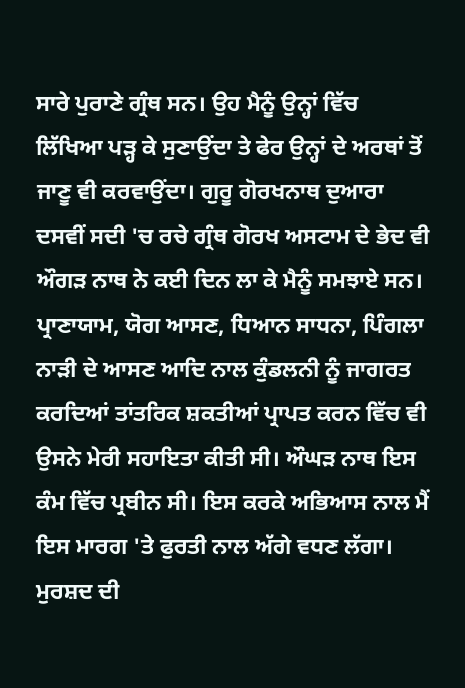ਸਾਰੇ ਪੁਰਾਣੇ ਗ੍ਰੰਥ ਸਨ। ਉਹ ਮੈਨੂੰ ਉਨ੍ਹਾਂ ਵਿੱਚ ਲਿੱਖਿਆ ਪੜ੍ਹ ਕੇ ਸੁਣਾਉਂਦਾ ਤੇ ਫੇਰ ਉਨ੍ਹਾਂ ਦੇ ਅਰਥਾਂ ਤੋਂ ਜਾਣੂ ਵੀ ਕਰਵਾਉਂਦਾ। ਗੁਰੂ ਗੋਰਖਨਾਥ ਦੁਆਰਾ ਦਸਵੀਂ ਸਦੀ 'ਚ ਰਚੇ ਗ੍ਰੰਥ ਗੋਰਖ ਅਸਟਾਮ ਦੇ ਭੇਦ ਵੀ ਔਗੜ ਨਾਥ ਨੇ ਕਈ ਦਿਨ ਲਾ ਕੇ ਮੈਨੂੰ ਸਮਝਾਏ ਸਨ। ਪ੍ਰਾਣਾਯਾਮ, ਯੋਗ ਆਸਣ, ਧਿਆਨ ਸਾਧਨਾ, ਪਿੰਗਲਾ ਨਾੜੀ ਦੇ ਆਸਣ ਆਦਿ ਨਾਲ ਕੁੰਡਲਨੀ ਨੂੰ ਜਾਗਰਤ ਕਰਦਿਆਂ ਤਾਂਤਰਿਕ ਸ਼ਕਤੀਆਂ ਪ੍ਰਾਪਤ ਕਰਨ ਵਿੱਚ ਵੀ ਉਸਨੇ ਮੇਰੀ ਸਹਾਇਤਾ ਕੀਤੀ ਸੀ। ਔਘੜ ਨਾਥ ਇਸ ਕੰਮ ਵਿੱਚ ਪ੍ਰਬੀਨ ਸੀ। ਇਸ ਕਰਕੇ ਅਭਿਆਸ ਨਾਲ ਮੈਂ ਇਸ ਮਾਰਗ 'ਤੇ ਫੁਰਤੀ ਨਾਲ ਅੱਗੇ ਵਧਣ ਲੱਗਾ। ਮੁਰਸ਼ਦ ਦੀ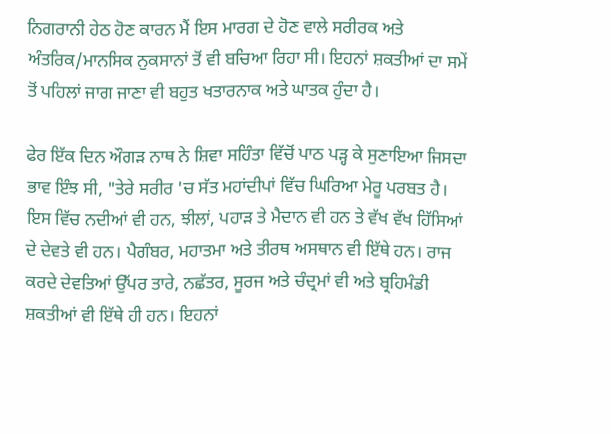ਨਿਗਰਾਨੀ ਹੇਠ ਹੋਣ ਕਾਰਨ ਮੈਂ ਇਸ ਮਾਰਗ ਦੇ ਹੋਣ ਵਾਲੇ ਸਰੀਰਕ ਅਤੇ ਅੰਤਰਿਕ/ਮਾਨਸਿਕ ਨੁਕਸਾਨਾਂ ਤੋਂ ਵੀ ਬਚਿਆ ਰਿਹਾ ਸੀ। ਇਹਨਾਂ ਸ਼ਕਤੀਆਂ ਦਾ ਸਮੇਂ ਤੋਂ ਪਹਿਲਾਂ ਜਾਗ ਜਾਣਾ ਵੀ ਬਹੁਤ ਖਤਾਰਨਾਕ ਅਤੇ ਘਾਤਕ ਹੁੰਦਾ ਹੈ।

ਫੇਰ ਇੱਕ ਦਿਨ ਔਗੜ ਨਾਥ ਨੇ ਸ਼ਿਵਾ ਸਹਿੰਤਾ ਵਿੱਚੋਂ ਪਾਠ ਪੜ੍ਹ ਕੇ ਸੁਣਾਇਆ ਜਿਸਦਾ ਭਾਵ ਇੰਝ ਸੀ, "ਤੇਰੇ ਸਰੀਰ 'ਚ ਸੱਤ ਮਹਾਂਦੀਪਾਂ ਵਿੱਚ ਘਿਰਿਆ ਮੇਰੂ ਪਰਬਤ ਹੈ। ਇਸ ਵਿੱਚ ਨਦੀਆਂ ਵੀ ਹਨ, ਝੀਲਾਂ, ਪਹਾੜ ਤੇ ਮੈਦਾਨ ਵੀ ਹਨ ਤੇ ਵੱਖ ਵੱਖ ਹਿੱਸਿਆਂ ਦੇ ਦੇਵਤੇ ਵੀ ਹਨ। ਪੈਗੰਬਰ, ਮਹਾਤਮਾ ਅਤੇ ਤੀਰਥ ਅਸਥਾਨ ਵੀ ਇੱਥੇ ਹਨ। ਰਾਜ ਕਰਦੇ ਦੇਵਤਿਆਂ ਉੱਪਰ ਤਾਰੇ, ਨਛੱਤਰ, ਸੂਰਜ ਅਤੇ ਚੰਦ੍ਰਮਾਂ ਵੀ ਅਤੇ ਬ੍ਰਹਿਮੰਡੀ ਸ਼ਕਤੀਆਂ ਵੀ ਇੱਥੇ ਹੀ ਹਨ। ਇਹਨਾਂ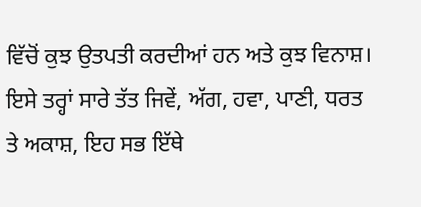ਵਿੱਚੋਂ ਕੁਝ ਉਤਪਤੀ ਕਰਦੀਆਂ ਹਨ ਅਤੇ ਕੁਝ ਵਿਨਾਸ਼। ਇਸੇ ਤਰ੍ਹਾਂ ਸਾਰੇ ਤੱਤ ਜਿਵੇਂ, ਅੱਗ, ਹਵਾ, ਪਾਣੀ, ਧਰਤ ਤੇ ਅਕਾਸ਼, ਇਹ ਸਭ ਇੱਥੇ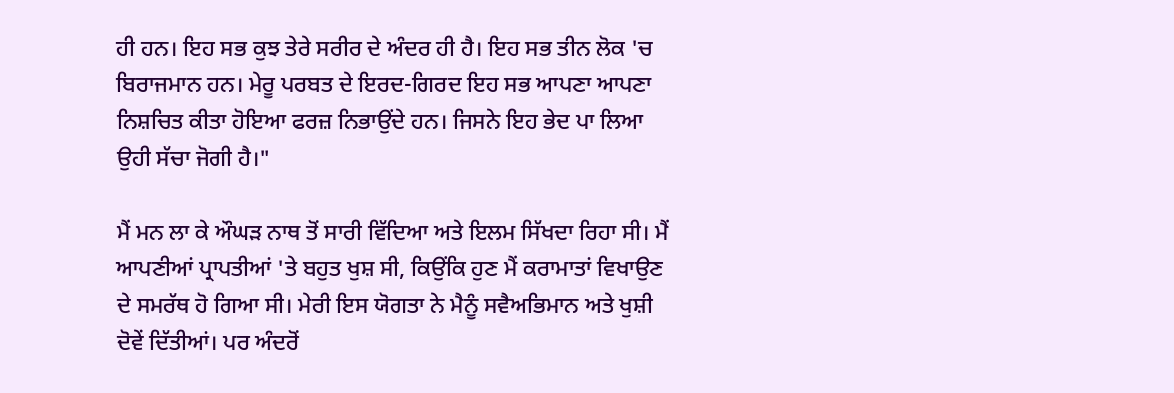ਹੀ ਹਨ। ਇਹ ਸਭ ਕੁਝ ਤੇਰੇ ਸਰੀਰ ਦੇ ਅੰਦਰ ਹੀ ਹੈ। ਇਹ ਸਭ ਤੀਨ ਲੋਕ 'ਚ ਬਿਰਾਜਮਾਨ ਹਨ। ਮੇਰੂ ਪਰਬਤ ਦੇ ਇਰਦ-ਗਿਰਦ ਇਹ ਸਭ ਆਪਣਾ ਆਪਣਾ ਨਿਸ਼ਚਿਤ ਕੀਤਾ ਹੋਇਆ ਫਰਜ਼ ਨਿਭਾਉਂਦੇ ਹਨ। ਜਿਸਨੇ ਇਹ ਭੇਦ ਪਾ ਲਿਆ ਉਹੀ ਸੱਚਾ ਜੋਗੀ ਹੈ।"

ਮੈਂ ਮਨ ਲਾ ਕੇ ਔਘੜ ਨਾਥ ਤੋਂ ਸਾਰੀ ਵਿੱਦਿਆ ਅਤੇ ਇਲਮ ਸਿੱਖਦਾ ਰਿਹਾ ਸੀ। ਮੈਂ ਆਪਣੀਆਂ ਪ੍ਰਾਪਤੀਆਂ 'ਤੇ ਬਹੁਤ ਖੁਸ਼ ਸੀ, ਕਿਉਂਕਿ ਹੁਣ ਮੈਂ ਕਰਾਮਾਤਾਂ ਵਿਖਾਉਣ ਦੇ ਸਮਰੱਥ ਹੋ ਗਿਆ ਸੀ। ਮੇਰੀ ਇਸ ਯੋਗਤਾ ਨੇ ਮੈਨੂੰ ਸਵੈਅਭਿਮਾਨ ਅਤੇ ਖੁਸ਼ੀ ਦੋਵੇਂ ਦਿੱਤੀਆਂ। ਪਰ ਅੰਦਰੋਂ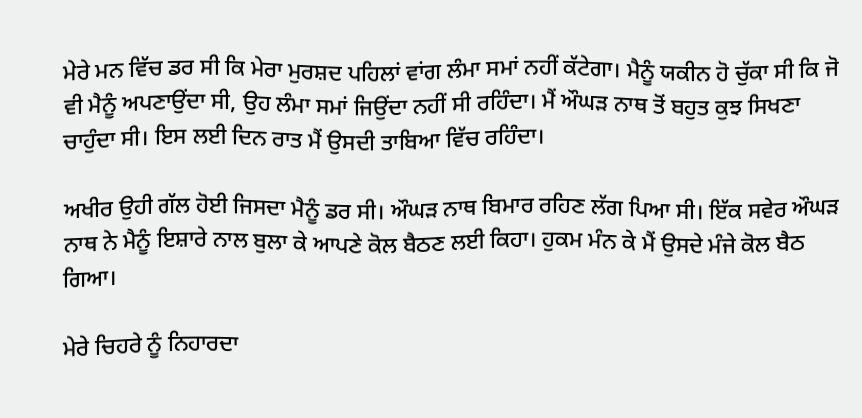ਮੇਰੇ ਮਨ ਵਿੱਚ ਡਰ ਸੀ ਕਿ ਮੇਰਾ ਮੁਰਸ਼ਦ ਪਹਿਲਾਂ ਵਾਂਗ ਲੰਮਾ ਸਮਾਂ ਨਹੀਂ ਕੱਟੇਗਾ। ਮੈਨੂੰ ਯਕੀਨ ਹੋ ਚੁੱਕਾ ਸੀ ਕਿ ਜੋ ਵੀ ਮੈਨੂੰ ਅਪਣਾਉਂਦਾ ਸੀ, ਉਹ ਲੰਮਾ ਸਮਾਂ ਜਿਉਂਦਾ ਨਹੀਂ ਸੀ ਰਹਿੰਦਾ। ਮੈਂ ਔਘੜ ਨਾਥ ਤੋਂ ਬਹੁਤ ਕੁਝ ਸਿਖਣਾ ਚਾਹੁੰਦਾ ਸੀ। ਇਸ ਲਈ ਦਿਨ ਰਾਤ ਮੈਂ ਉਸਦੀ ਤਾਬਿਆ ਵਿੱਚ ਰਹਿੰਦਾ।

ਅਖੀਰ ਉਹੀ ਗੱਲ ਹੋਈ ਜਿਸਦਾ ਮੈਨੂੰ ਡਰ ਸੀ। ਔਘੜ ਨਾਥ ਬਿਮਾਰ ਰਹਿਣ ਲੱਗ ਪਿਆ ਸੀ। ਇੱਕ ਸਵੇਰ ਔਘੜ ਨਾਥ ਨੇ ਮੈਨੂੰ ਇਸ਼ਾਰੇ ਨਾਲ ਬੁਲਾ ਕੇ ਆਪਣੇ ਕੋਲ ਬੈਠਣ ਲਈ ਕਿਹਾ। ਹੁਕਮ ਮੰਨ ਕੇ ਮੈਂ ਉਸਦੇ ਮੰਜੇ ਕੋਲ ਬੈਠ ਗਿਆ।

ਮੇਰੇ ਚਿਹਰੇ ਨੂੰ ਨਿਹਾਰਦਾ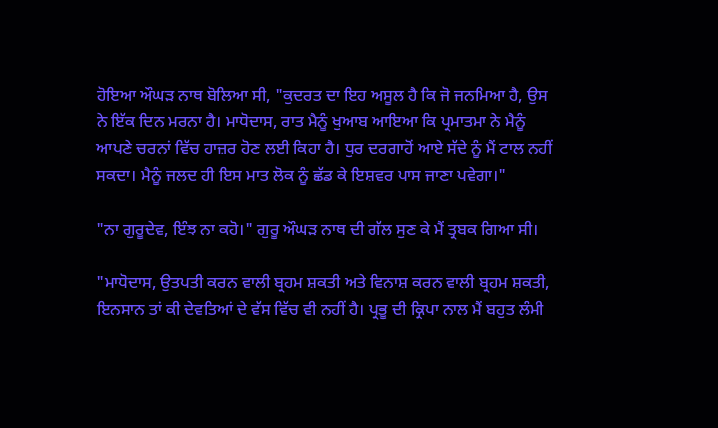ਹੋਇਆ ਔਘੜ ਨਾਥ ਬੋਲਿਆ ਸੀ, "ਕੁਦਰਤ ਦਾ ਇਹ ਅਸੂਲ ਹੈ ਕਿ ਜੋ ਜਨਮਿਆ ਹੈ, ਉਸ ਨੇ ਇੱਕ ਦਿਨ ਮਰਨਾ ਹੈ। ਮਾਧੋਦਾਸ, ਰਾਤ ਮੈਨੂੰ ਖੁਆਬ ਆਇਆ ਕਿ ਪ੍ਰਮਾਤਮਾ ਨੇ ਮੈਨੂੰ ਆਪਣੇ ਚਰਨਾਂ ਵਿੱਚ ਹਾਜ਼ਰ ਹੋਣ ਲਈ ਕਿਹਾ ਹੈ। ਧੁਰ ਦਰਗਾਹੋਂ ਆਏ ਸੱਦੇ ਨੂੰ ਮੈਂ ਟਾਲ ਨਹੀਂ ਸਕਦਾ। ਮੈਨੂੰ ਜਲਦ ਹੀ ਇਸ ਮਾਤ ਲੋਕ ਨੂੰ ਛੱਡ ਕੇ ਇਸ਼ਵਰ ਪਾਸ ਜਾਣਾ ਪਵੇਗਾ।"

"ਨਾ ਗੁਰੂਦੇਵ, ਇੰਝ ਨਾ ਕਹੋ।" ਗੁਰੂ ਔਘੜ ਨਾਥ ਦੀ ਗੱਲ ਸੁਣ ਕੇ ਮੈਂ ਤ੍ਰਬਕ ਗਿਆ ਸੀ।

"ਮਾਧੋਦਾਸ, ਉਤਪਤੀ ਕਰਨ ਵਾਲੀ ਬ੍ਰਹਮ ਸ਼ਕਤੀ ਅਤੇ ਵਿਨਾਸ਼ ਕਰਨ ਵਾਲੀ ਬ੍ਰਹਮ ਸ਼ਕਤੀ, ਇਨਸਾਨ ਤਾਂ ਕੀ ਦੇਵਤਿਆਂ ਦੇ ਵੱਸ ਵਿੱਚ ਵੀ ਨਹੀਂ ਹੈ। ਪ੍ਰਭੂ ਦੀ ਕ੍ਰਿਪਾ ਨਾਲ ਮੈਂ ਬਹੁਤ ਲੰਮੀ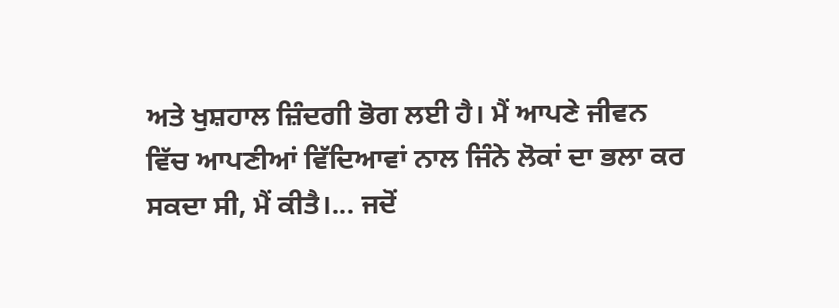ਅਤੇ ਖੁਸ਼ਹਾਲ ਜ਼ਿੰਦਗੀ ਭੋਗ ਲਈ ਹੈ। ਮੈਂ ਆਪਣੇ ਜੀਵਨ ਵਿੱਚ ਆਪਣੀਆਂ ਵਿੱਦਿਆਵਾਂ ਨਾਲ ਜਿੰਨੇ ਲੋਕਾਂ ਦਾ ਭਲਾ ਕਰ ਸਕਦਾ ਸੀ, ਮੈਂ ਕੀਤੈ।... ਜਦੋਂ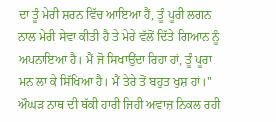ਦਾ ਤੂੰ ਮੇਰੀ ਸ਼ਰਨ ਵਿੱਚ ਆਇਆ ਹੈਂ, ਤੂੰ ਪੂਰੀ ਲਗਨ ਨਾਲ ਮੇਰੀ ਸੇਵਾ ਕੀਤੀ ਹੈ ਤੇ ਮੇਰੇ ਵੱਲੋਂ ਦਿੱਤੇ ਗਿਆਨ ਨੂੰ ਅਪਨਾਇਆ ਹੈ। ਮੈਂ ਜੋ ਸਿਖਾਉਂਦਾ ਰਿਹਾ ਹਾਂ, ਤੂੰ ਪੂਰਾ ਮਨ ਲਾ ਕੇ ਸਿੱਖਿਆ ਹੈ। ਮੈਂ ਤੇਰੇ ਤੋਂ ਬਹੁਤ ਖੁਸ਼ ਹਾਂ।" ਔਘੜ ਨਾਥ ਦੀ ਥੱਕੀ ਹਾਰੀ ਜਿਹੀ ਅਵਾਜ਼ ਨਿਕਲ ਰਹੀ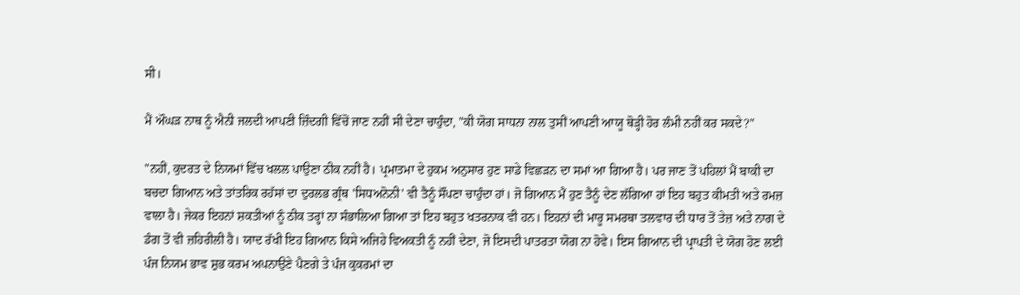ਸੀ।

ਮੈਂ ਔਘੜ ਨਾਥ ਨੂੰ ਐਨੀ ਜਲਦੀ ਆਪਣੀ ਜ਼ਿੰਦਗੀ ਵਿੱਚੋਂ ਜਾਣ ਨਹੀਂ ਸੀ ਦੇਣਾ ਚਾਹੁੰਦਾ, "ਕੀ ਯੋਗ ਸਾਧਨਾ ਨਾਲ ਤੁਸੀਂ ਆਪਣੀ ਆਯੂ ਥੋੜ੍ਹੀ ਹੋਰ ਲੰਮੀ ਨਹੀਂ ਕਰ ਸਕਦੇ?"

"ਨਹੀਂ, ਕੁਦਰਤ ਦੇ ਨਿਯਮਾਂ ਵਿੱਚ ਖਲਲ ਪਾਉਣਾ ਠੀਕ ਨਹੀਂ ਹੈ। ਪ੍ਰਮਾਤਮਾ ਦੇ ਹੁਕਮ ਅਨੁਸਾਰ ਹੁਣ ਸਾਡੇ ਵਿਛੜਨ ਦਾ ਸਮਾਂ ਆ ਗਿਆ ਹੈ। ਪਰ ਜਾਣ ਤੋਂ ਪਹਿਲਾਂ ਮੈਂ ਬਾਕੀ ਦਾ ਬਚਦਾ ਗਿਆਨ ਅਤੇ ਤਾਂਤਰਿਕ ਰਹੱਸਾਂ ਦਾ ਦੁਰਲਭ ਗ੍ਰੰਥ 'ਸਿਧਅਨੋਨੀ' ਵੀ ਤੈਨੂੰ ਸੌਂਪਣਾ ਚਾਹੁੰਦਾ ਹਾਂ। ਜੋ ਗਿਆਨ ਮੈਂ ਹੁਣ ਤੈਨੂੰ ਦੇਣ ਲੱਗਿਆ ਹਾਂ ਇਹ ਬਹੁਤ ਕੀਮਤੀ ਅਤੇ ਰਮਜ਼ ਵਾਲਾ ਹੈ। ਜੇਕਰ ਇਹਨਾਂ ਸ਼ਕਤੀਆਂ ਨੂੰ ਠੀਕ ਤਰ੍ਹਾਂ ਨਾ ਸੰਭਾਲਿਆ ਗਿਆ ਤਾਂ ਇਹ ਬਹੁਤ ਖਤਰਨਾਕ ਵੀ ਹਨ। ਇਹਨਾਂ ਦੀ ਮਾਰੂ ਸਮਰਥਾ ਤਲਵਾਰ ਦੀ ਧਾਰ ਤੋਂ ਤੇਜ਼ ਅਤੇ ਨਾਗ ਦੇ ਡੰਗ ਤੋਂ ਵੀ ਜ਼ਹਿਰੀਲੀ ਹੈ। ਯਾਦ ਰੱਖੀ ਇਹ ਗਿਆਨ ਕਿਸੇ ਅਜਿਹੇ ਵਿਅਕਤੀ ਨੂੰ ਨਹੀਂ ਦੇਣਾ, ਜੋ ਇਸਦੀ ਪਾਤਰਤਾ ਯੋਗ ਨਾ ਹੋਵੇ। ਇਸ ਗਿਆਨ ਦੀ ਪ੍ਰਾਪਤੀ ਦੇ ਯੋਗ ਹੋਣ ਲਈ ਪੰਜ ਨਿਯਮ ਭਾਵ ਸ਼ੁਭ ਕਰਮ ਅਪਨਾਉਣੇ ਪੈਣਗੇ ਤੇ ਪੰਜ ਕੁਕਰਮਾਂ ਦਾ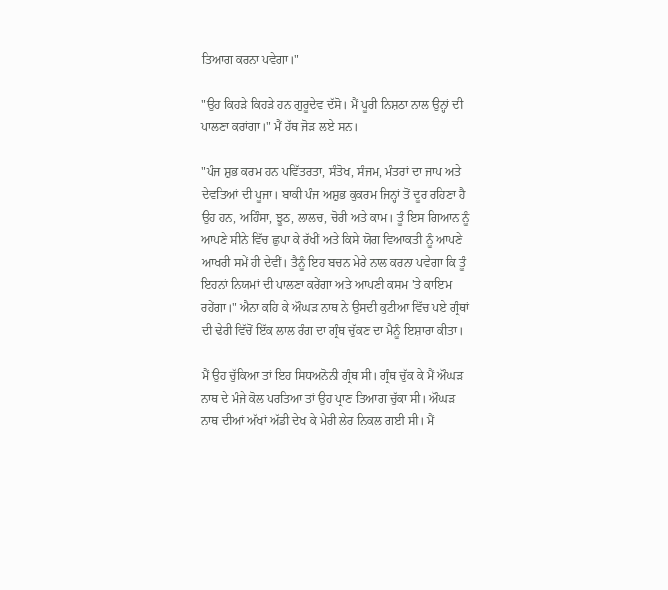ਤਿਆਗ ਕਰਨਾ ਪਵੇਗਾ।"

"ਉਹ ਕਿਹੜੇ ਕਿਹੜੇ ਹਨ ਗੁਰੂਦੇਵ ਦੱਸੋ। ਮੈਂ ਪੂਰੀ ਨਿਸ਼ਠਾ ਨਾਲ ਉਨ੍ਹਾਂ ਦੀ ਪਾਲਣਾ ਕਰਾਂਗਾ।" ਮੈਂ ਹੱਥ ਜੋੜ ਲਏ ਸਨ।

"ਪੰਜ ਸ਼ੁਭ ਕਰਮ ਹਨ ਪਵਿੱਤਰਤਾ, ਸੰਤੋਖ, ਸੰਜਮ, ਮੰਤਰਾਂ ਦਾ ਜਾਪ ਅਤੇ ਦੇਵਤਿਆਂ ਦੀ ਪੂਜਾ। ਬਾਕੀ ਪੰਜ ਅਸ਼ੁਭ ਕੁਕਰਮ ਜਿਨ੍ਹਾਂ ਤੋਂ ਦੂਰ ਰਹਿਣਾ ਹੈ ਉਹ ਹਨ, ਅਹਿੰਸਾ, ਝੂਠ, ਲਾਲਚ, ਚੋਰੀ ਅਤੇ ਕਾਮ। ਤੂੰ ਇਸ ਗਿਆਨ ਨੂੰ ਆਪਣੇ ਸੀਨੇ ਵਿੱਚ ਛੁਪਾ ਕੇ ਰੱਖੀਂ ਅਤੇ ਕਿਸੇ ਯੋਗ ਵਿਆਕਤੀ ਨੂੰ ਆਪਣੇ ਆਖਰੀ ਸਮੇਂ ਹੀ ਦੇਵੀਂ। ਤੈਨੂੰ ਇਹ ਬਚਨ ਮੇਰੇ ਨਾਲ ਕਰਨਾ ਪਵੇਗਾ ਕਿ ਤੂੰ ਇਹਨਾਂ ਨਿਯਮਾਂ ਦੀ ਪਾਲਣਾ ਕਰੇਂਗਾ ਅਤੇ ਆਪਣੀ ਕਸਮ 'ਤੇ ਕਾਇਮ ਰਹੇਂਗਾ।" ਐਨਾ ਕਹਿ ਕੇ ਔਘੜ ਨਾਥ ਨੇ ਉਸਦੀ ਕੁਟੀਆ ਵਿੱਚ ਪਏ ਗ੍ਰੰਥਾਂ ਦੀ ਢੇਰੀ ਵਿੱਚੋਂ ਇੱਕ ਲਾਲ ਰੰਗ ਦਾ ਗ੍ਰੰਥ ਚੁੱਕਣ ਦਾ ਮੈਨੂੰ ਇਸ਼ਾਰਾ ਕੀਤਾ।

ਮੈਂ ਉਹ ਚੁੱਕਿਆ ਤਾਂ ਇਹ ਸਿਧਅਨੋਨੀ ਗ੍ਰੰਥ ਸੀ। ਗ੍ਰੰਥ ਚੁੱਕ ਕੇ ਮੈਂ ਔਘੜ ਨਾਥ ਦੇ ਮੰਜੇ ਕੋਲ ਪਰਤਿਆ ਤਾਂ ਉਹ ਪ੍ਰਾਣ ਤਿਆਗ ਚੁੱਕਾ ਸੀ। ਔਘੜ ਨਾਥ ਦੀਆਂ ਅੱਖਾਂ ਅੱਡੀ ਦੇਖ ਕੇ ਮੇਰੀ ਲੇਰ ਨਿਕਲ ਗਈ ਸੀ। ਮੈਂ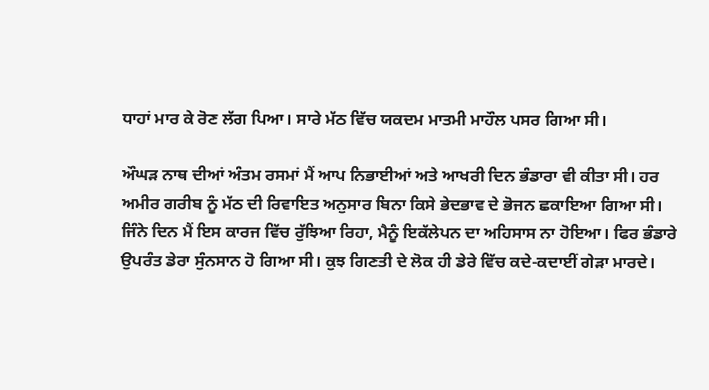ਧਾਹਾਂ ਮਾਰ ਕੇ ਰੋਣ ਲੱਗ ਪਿਆ। ਸਾਰੇ ਮੱਠ ਵਿੱਚ ਯਕਦਮ ਮਾਤਮੀ ਮਾਹੌਲ ਪਸਰ ਗਿਆ ਸੀ।

ਔਘੜ ਨਾਥ ਦੀਆਂ ਅੰਤਮ ਰਸਮਾਂ ਮੈਂ ਆਪ ਨਿਭਾਈਆਂ ਅਤੇ ਆਖਰੀ ਦਿਨ ਭੰਡਾਰਾ ਵੀ ਕੀਤਾ ਸੀ। ਹਰ ਅਮੀਰ ਗਰੀਬ ਨੂੰ ਮੱਠ ਦੀ ਰਿਵਾਇਤ ਅਨੁਸਾਰ ਬਿਨਾ ਕਿਸੇ ਭੇਦਭਾਵ ਦੇ ਭੋਜਨ ਛਕਾਇਆ ਗਿਆ ਸੀ। ਜਿੰਨੇ ਦਿਨ ਮੈਂ ਇਸ ਕਾਰਜ ਵਿੱਚ ਰੁੱਝਿਆ ਰਿਹਾ, ਮੈਨੂੰ ਇਕੱਲੇਪਨ ਦਾ ਅਹਿਸਾਸ ਨਾ ਹੋਇਆ। ਫਿਰ ਭੰਡਾਰੇ ਉਪਰੰਤ ਡੇਰਾ ਸੁੰਨਸਾਨ ਹੋ ਗਿਆ ਸੀ। ਕੁਝ ਗਿਣਤੀ ਦੇ ਲੋਕ ਹੀ ਡੇਰੇ ਵਿੱਚ ਕਦੇ-ਕਦਾਈਂ ਗੇੜਾ ਮਾਰਦੇ।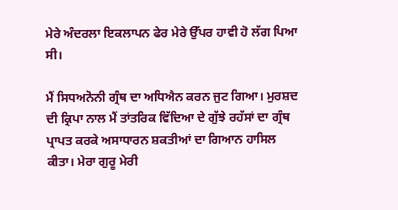ਮੇਰੇ ਅੰਦਰਲਾ ਇਕਲਾਪਨ ਫੇਰ ਮੇਰੇ ਉੱਪਰ ਹਾਵੀ ਹੋ ਲੱਗ ਪਿਆ ਸੀ।

ਮੈਂ ਸਿਧਅਨੋਨੀ ਗ੍ਰੰਥ ਦਾ ਅਧਿਐਨ ਕਰਨ ਜੁਟ ਗਿਆ। ਮੁਰਸ਼ਦ ਦੀ ਕ੍ਰਿਪਾ ਨਾਲ ਮੈਂ ਤਾਂਤਰਿਕ ਵਿੱਦਿਆ ਦੇ ਗੁੱਝੇ ਰਹੱਸਾਂ ਦਾ ਗ੍ਰੰਥ ਪ੍ਰਾਪਤ ਕਰਕੇ ਅਸਾਧਾਰਨ ਸ਼ਕਤੀਆਂ ਦਾ ਗਿਆਨ ਹਾਸਿਲ ਕੀਤਾ। ਮੇਰਾ ਗੁਰੂ ਮੇਰੀ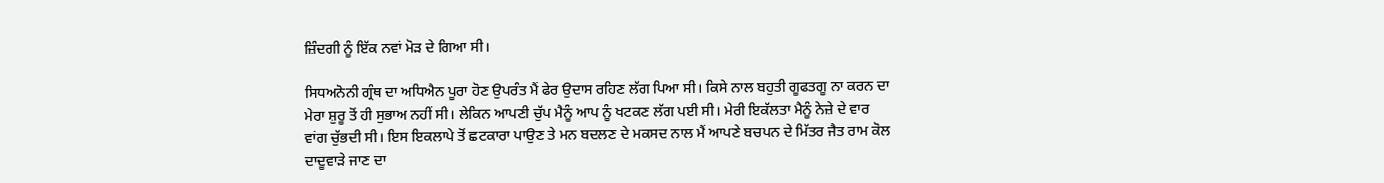ਜ਼ਿੰਦਗੀ ਨੂੰ ਇੱਕ ਨਵਾਂ ਮੋੜ ਦੇ ਗਿਆ ਸੀ।

ਸਿਧਅਨੋਨੀ ਗ੍ਰੰਥ ਦਾ ਅਧਿਐਨ ਪੂਰਾ ਹੋਣ ਉਪਰੰਤ ਮੈਂ ਫੇਰ ਉਦਾਸ ਰਹਿਣ ਲੱਗ ਪਿਆ ਸੀ। ਕਿਸੇ ਨਾਲ ਬਹੁਤੀ ਗੂਫਤਗੂ ਨਾ ਕਰਨ ਦਾ ਮੇਰਾ ਸ਼ੁਰੂ ਤੋਂ ਹੀ ਸੁਭਾਅ ਨਹੀਂ ਸੀ। ਲੇਕਿਨ ਆਪਣੀ ਚੁੱਪ ਮੈਨੂੰ ਆਪ ਨੂੰ ਖਟਕਣ ਲੱਗ ਪਈ ਸੀ। ਮੇਰੀ ਇਕੱਲਤਾ ਮੈਨੂੰ ਨੇਜ਼ੇ ਦੇ ਵਾਰ ਵਾਂਗ ਚੁੱਭਦੀ ਸੀ। ਇਸ ਇਕਲਾਪੇ ਤੋਂ ਛਟਕਾਰਾ ਪਾਉਣ ਤੇ ਮਨ ਬਦਲਣ ਦੇ ਮਕਸਦ ਨਾਲ ਮੈਂ ਆਪਣੇ ਬਚਪਨ ਦੇ ਮਿੱਤਰ ਜੈਤ ਰਾਮ ਕੋਲ ਦਾਦੂਵਾੜੇ ਜਾਣ ਦਾ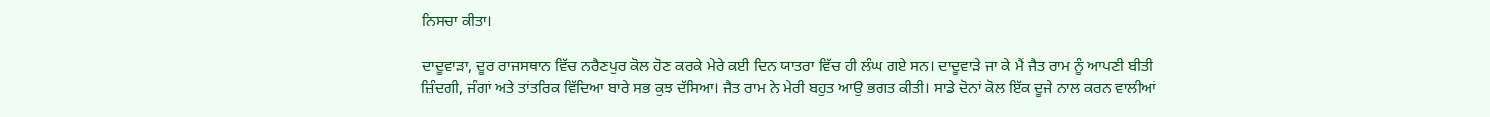ਨਿਸਚਾ ਕੀਤਾ।

ਦਾਦੂਵਾੜਾ, ਦੂਰ ਰਾਜਸਥਾਨ ਵਿੱਚ ਨਰੈਣਪੁਰ ਕੋਲ ਹੋਣ ਕਰਕੇ ਮੇਰੇ ਕਈ ਦਿਨ ਯਾਤਰਾ ਵਿੱਚ ਹੀ ਲੰਘ ਗਏ ਸਨ। ਦਾਦੂਵਾੜੇ ਜਾ ਕੇ ਮੈਂ ਜੈਤ ਰਾਮ ਨੂੰ ਆਪਣੀ ਬੀਤੀ ਜ਼ਿੰਦਗੀ, ਜੰਗਾਂ ਅਤੇ ਤਾਂਤਰਿਕ ਵਿੱਦਿਆ ਬਾਰੇ ਸਭ ਕੁਝ ਦੱਸਿਆ। ਜੈਤ ਰਾਮ ਨੇ ਮੇਰੀ ਬਹੁਤ ਆਉ ਭਗਤ ਕੀਤੀ। ਸਾਡੇ ਦੋਨਾਂ ਕੋਲ ਇੱਕ ਦੂਜੇ ਨਾਲ ਕਰਨ ਵਾਲੀਆਂ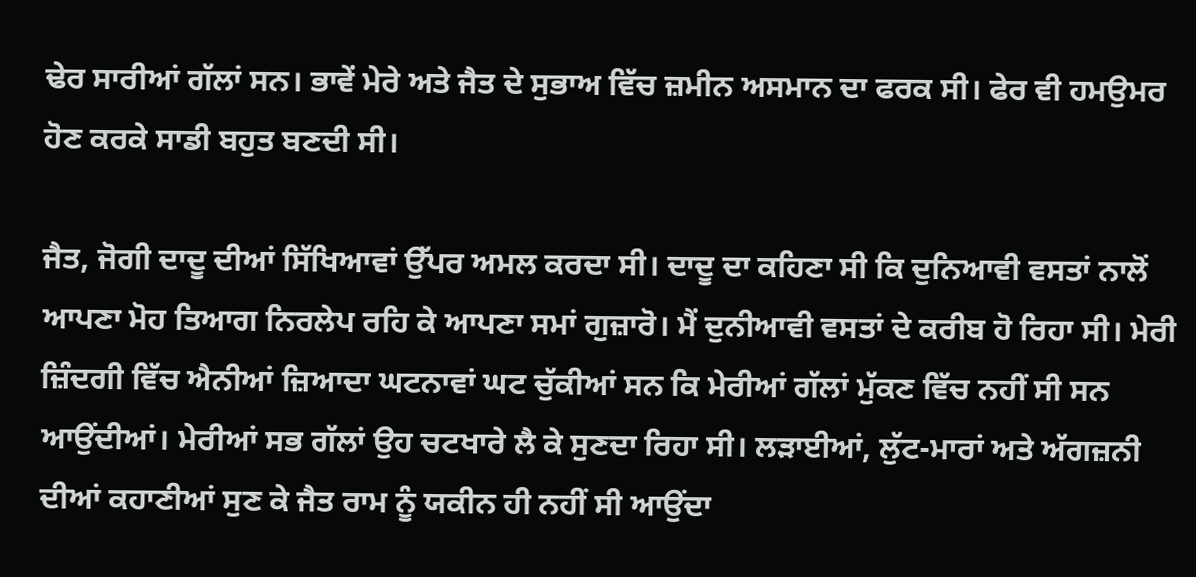ਢੇਰ ਸਾਰੀਆਂ ਗੱਲਾਂ ਸਨ। ਭਾਵੇਂ ਮੇਰੇ ਅਤੇ ਜੈਤ ਦੇ ਸੁਭਾਅ ਵਿੱਚ ਜ਼ਮੀਨ ਅਸਮਾਨ ਦਾ ਫਰਕ ਸੀ। ਫੇਰ ਵੀ ਹਮਉਮਰ ਹੋਣ ਕਰਕੇ ਸਾਡੀ ਬਹੁਤ ਬਣਦੀ ਸੀ।

ਜੈਤ, ਜੋਗੀ ਦਾਦੂ ਦੀਆਂ ਸਿੱਖਿਆਵਾਂ ਉੱਪਰ ਅਮਲ ਕਰਦਾ ਸੀ। ਦਾਦੂ ਦਾ ਕਹਿਣਾ ਸੀ ਕਿ ਦੁਨਿਆਵੀ ਵਸਤਾਂ ਨਾਲੋਂ ਆਪਣਾ ਮੋਹ ਤਿਆਗ ਨਿਰਲੇਪ ਰਹਿ ਕੇ ਆਪਣਾ ਸਮਾਂ ਗੁਜ਼ਾਰੋ। ਮੈਂ ਦੁਨੀਆਵੀ ਵਸਤਾਂ ਦੇ ਕਰੀਬ ਹੋ ਰਿਹਾ ਸੀ। ਮੇਰੀ ਜ਼ਿੰਦਗੀ ਵਿੱਚ ਐਨੀਆਂ ਜ਼ਿਆਦਾ ਘਟਨਾਵਾਂ ਘਟ ਚੁੱਕੀਆਂ ਸਨ ਕਿ ਮੇਰੀਆਂ ਗੱਲਾਂ ਮੁੱਕਣ ਵਿੱਚ ਨਹੀਂ ਸੀ ਸਨ ਆਉਂਦੀਆਂ। ਮੇਰੀਆਂ ਸਭ ਗੱਲਾਂ ਉਹ ਚਟਖਾਰੇ ਲੈ ਕੇ ਸੁਣਦਾ ਰਿਹਾ ਸੀ। ਲੜਾਈਆਂ, ਲੁੱਟ-ਮਾਰਾਂ ਅਤੇ ਅੱਗਜ਼ਨੀ ਦੀਆਂ ਕਹਾਣੀਆਂ ਸੁਣ ਕੇ ਜੈਤ ਰਾਮ ਨੂੰ ਯਕੀਨ ਹੀ ਨਹੀਂ ਸੀ ਆਉਂਦਾ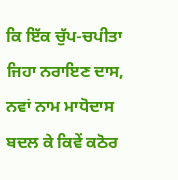ਕਿ ਇੱਕ ਚੁੱਪ-ਚਪੀਤਾ ਜਿਹਾ ਨਰਾਇਣ ਦਾਸ, ਨਵਾਂ ਨਾਮ ਮਾਧੋਦਾਸ ਬਦਲ ਕੇ ਕਿਵੇਂ ਕਠੋਰ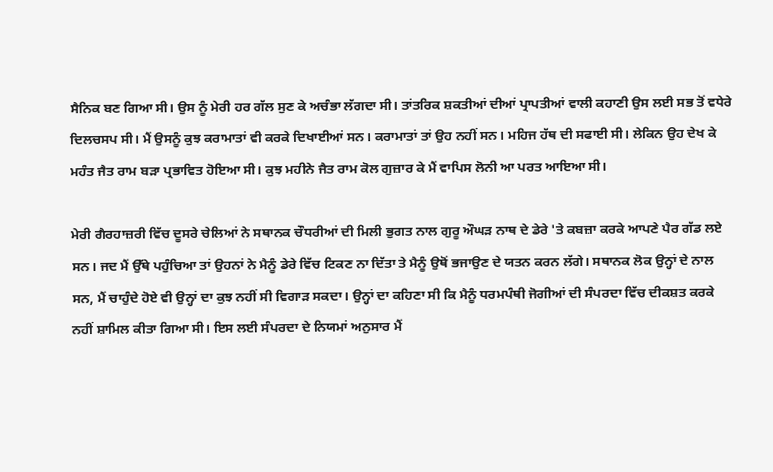ਸੈਨਿਕ ਬਣ ਗਿਆ ਸੀ। ਉਸ ਨੂੰ ਮੇਰੀ ਹਰ ਗੱਲ ਸੁਣ ਕੇ ਅਚੰਭਾ ਲੱਗਦਾ ਸੀ। ਤਾਂਤਰਿਕ ਸ਼ਕਤੀਆਂ ਦੀਆਂ ਪ੍ਰਾਪਤੀਆਂ ਵਾਲੀ ਕਹਾਣੀ ਉਸ ਲਈ ਸਭ ਤੋਂ ਵਧੇਰੇ ਦਿਲਚਸਪ ਸੀ। ਮੈਂ ਉਸਨੂੰ ਕੁਝ ਕਰਾਮਾਤਾਂ ਵੀ ਕਰਕੇ ਦਿਖਾਈਆਂ ਸਨ। ਕਰਾਮਾਤਾਂ ਤਾਂ ਉਹ ਨਹੀਂ ਸਨ। ਮਹਿਜ ਹੱਥ ਦੀ ਸਫਾਈ ਸੀ। ਲੇਕਿਨ ਉਹ ਦੇਖ ਕੇ ਮਹੰਤ ਜੈਤ ਰਾਮ ਬੜਾ ਪ੍ਰਭਾਵਿਤ ਹੋਇਆ ਸੀ। ਕੁਝ ਮਹੀਨੇ ਜੈਤ ਰਾਮ ਕੋਲ ਗੁਜ਼ਾਰ ਕੇ ਮੈਂ ਵਾਪਿਸ ਲੋਨੀ ਆ ਪਰਤ ਆਇਆ ਸੀ।

ਮੇਰੀ ਗੈਰਹਾਜ਼ਰੀ ਵਿੱਚ ਦੂਸਰੇ ਚੇਲਿਆਂ ਨੇ ਸਥਾਨਕ ਚੌਧਰੀਆਂ ਦੀ ਮਿਲੀ ਭੁਗਤ ਨਾਲ ਗੁਰੂ ਔਘੜ ਨਾਥ ਦੇ ਡੇਰੇ 'ਤੇ ਕਬਜ਼ਾ ਕਰਕੇ ਆਪਣੇ ਪੈਰ ਗੱਡ ਲਏ ਸਨ। ਜਦ ਮੈਂ ਉੱਥੇ ਪਹੁੰਚਿਆ ਤਾਂ ਉਹਨਾਂ ਨੇ ਮੈਨੂੰ ਡੇਰੇ ਵਿੱਚ ਟਿਕਣ ਨਾ ਦਿੱਤਾ ਤੇ ਮੈਨੂੰ ਉਥੋਂ ਭਜਾਉਣ ਦੇ ਯਤਨ ਕਰਨ ਲੱਗੇ। ਸਥਾਨਕ ਲੋਕ ਉਨ੍ਹਾਂ ਦੇ ਨਾਲ ਸਨ, ਮੈਂ ਚਾਹੁੰਦੇ ਹੋਏ ਵੀ ਉਨ੍ਹਾਂ ਦਾ ਕੁਝ ਨਹੀਂ ਸੀ ਵਿਗਾੜ ਸਕਦਾ। ਉਨ੍ਹਾਂ ਦਾ ਕਹਿਣਾ ਸੀ ਕਿ ਮੈਨੂੰ ਧਰਮਪੰਥੀ ਜੋਗੀਆਂ ਦੀ ਸੰਪਰਦਾ ਵਿੱਚ ਦੀਕਸ਼ਤ ਕਰਕੇ ਨਹੀਂ ਸ਼ਾਮਿਲ ਕੀਤਾ ਗਿਆ ਸੀ। ਇਸ ਲਈ ਸੰਪਰਦਾ ਦੇ ਨਿਯਮਾਂ ਅਨੁਸਾਰ ਮੈਂ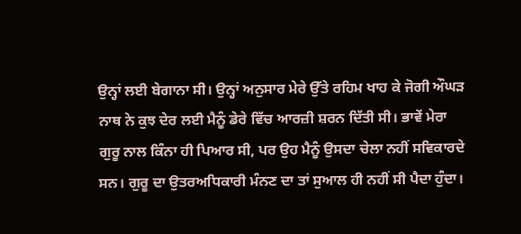ਉਨ੍ਹਾਂ ਲਈ ਬੇਗਾਨਾ ਸੀ। ਉਨ੍ਹਾਂ ਅਨੁਸਾਰ ਮੇਰੇ ਉੱਤੇ ਰਹਿਮ ਖਾਹ ਕੇ ਜੋਗੀ ਔਘੜ ਨਾਥ ਨੇ ਕੁਝ ਦੇਰ ਲਈ ਮੈਨੂੰ ਡੇਰੇ ਵਿੱਚ ਆਰਜ਼ੀ ਸ਼ਰਨ ਦਿੱਤੀ ਸੀ। ਭਾਵੇਂ ਮੇਰਾ ਗੁਰੂ ਨਾਲ ਕਿੰਨਾ ਹੀ ਪਿਆਰ ਸੀ, ਪਰ ਉਹ ਮੈਨੂੰ ਉਸਦਾ ਚੇਲਾ ਨਹੀਂ ਸਵਿਕਾਰਦੇ ਸਨ। ਗੁਰੂ ਦਾ ਉਤਰਅਧਿਕਾਰੀ ਮੰਨਣ ਦਾ ਤਾਂ ਸੁਆਲ ਹੀ ਨਹੀਂ ਸੀ ਪੈਦਾ ਹੁੰਦਾ।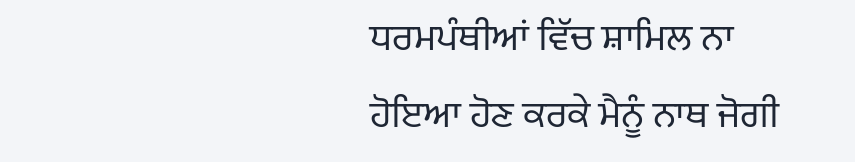ਧਰਮਪੰਥੀਆਂ ਵਿੱਚ ਸ਼ਾਮਿਲ ਨਾ ਹੋਇਆ ਹੋਣ ਕਰਕੇ ਮੈਨੂੰ ਨਾਥ ਜੋਗੀ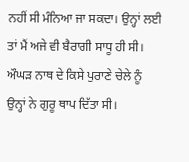ਨਹੀਂ ਸੀ ਮੰਨਿਆ ਜਾ ਸਕਦਾ। ਉਨ੍ਹਾਂ ਲਈ ਤਾਂ ਮੈਂ ਅਜੇ ਵੀ ਬੈਰਾਗੀ ਸਾਧੂ ਹੀ ਸੀ। ਔਘੜ ਨਾਥ ਦੇ ਕਿਸੇ ਪੁਰਾਣੇ ਚੇਲੇ ਨੂੰ ਉਨ੍ਹਾਂ ਨੇ ਗੁਰੂ ਥਾਪ ਦਿੱਤਾ ਸੀ।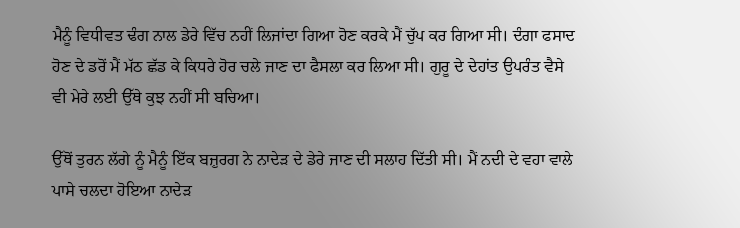ਮੈਨੂੰ ਵਿਧੀਵਤ ਢੰਗ ਨਾਲ ਡੇਰੇ ਵਿੱਚ ਨਹੀਂ ਲਿਜਾਂਦਾ ਗਿਆ ਹੋਣ ਕਰਕੇ ਮੈਂ ਚੁੱਪ ਕਰ ਗਿਆ ਸੀ। ਦੰਗਾ ਫਸਾਦ ਹੋਣ ਦੇ ਡਰੋਂ ਮੈਂ ਮੱਠ ਛੱਡ ਕੇ ਕਿਧਰੇ ਹੋਰ ਚਲੇ ਜਾਣ ਦਾ ਫੈਸਲਾ ਕਰ ਲਿਆ ਸੀ। ਗੁਰੂ ਦੇ ਦੇਹਾਂਤ ਉਪਰੰਤ ਵੈਸੇ ਵੀ ਮੇਰੇ ਲਈ ਉੱਥੇ ਕੁਝ ਨਹੀਂ ਸੀ ਬਚਿਆ।

ਉੱਥੋਂ ਤੁਰਨ ਲੱਗੇ ਨੂੰ ਮੈਨੂੰ ਇੱਕ ਬਜ਼ੁਰਗ ਨੇ ਨਾਦੇੜ ਦੇ ਡੇਰੇ ਜਾਣ ਦੀ ਸਲਾਹ ਦਿੱਤੀ ਸੀ। ਮੈਂ ਨਦੀ ਦੇ ਵਹਾ ਵਾਲੇ ਪਾਸੇ ਚਲਦਾ ਹੋਇਆ ਨਾਦੇੜ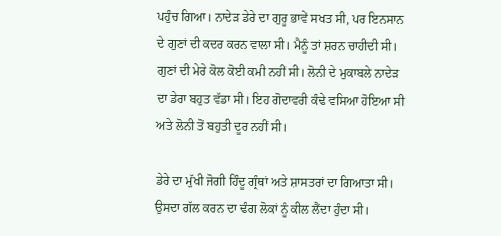ਪਹੁੰਚ ਗਿਆ। ਨਾਦੇੜ ਡੇਰੇ ਦਾ ਗੁਰੂ ਭਾਵੇਂ ਸਖਤ ਸੀ, ਪਰ ਇਨਸਾਨ ਦੇ ਗੁਣਾਂ ਦੀ ਕਦਰ ਕਰਨ ਵਾਲਾ ਸੀ। ਮੈਨੂੰ ਤਾਂ ਸ਼ਰਨ ਚਾਹੀਦੀ ਸੀ। ਗੁਣਾਂ ਦੀ ਮੇਰੇ ਕੋਲ ਕੋਈ ਕਮੀ ਨਹੀਂ ਸੀ। ਲੋਨੀ ਦੇ ਮੁਕਾਬਲੇ ਨਾਦੇੜ ਦਾ ਡੇਰਾ ਬਹੁਤ ਵੱਡਾ ਸੀ। ਇਹ ਗੋਦਾਵਰੀ ਕੰਢੇ ਵਸਿਆ ਹੋਇਆ ਸੀ ਅਤੇ ਲੋਨੀ ਤੋਂ ਬਹੁਤੀ ਦੂਰ ਨਹੀਂ ਸੀ।

ਡੇਰੇ ਦਾ ਮੁੱਖੀ ਜੋਗੀ ਹਿੰਦੂ ਗ੍ਰੰਥਾਂ ਅਤੇ ਸ਼ਾਸਤਰਾਂ ਦਾ ਗਿਆਤਾ ਸੀ। ਉਸਦਾ ਗੱਲ ਕਰਨ ਦਾ ਢੰਗ ਲੋਕਾਂ ਨੂੰ ਕੀਲ ਲੈਂਦਾ ਹੁੰਦਾ ਸੀ।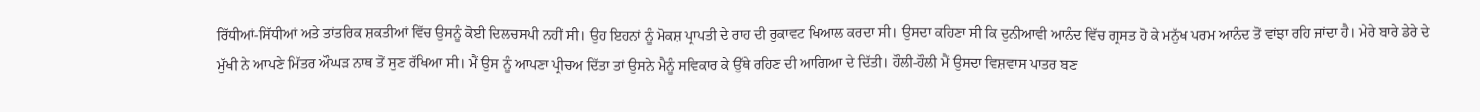ਰਿੱਧੀਆਂ-ਸਿੱਧੀਆਂ ਅਤੇ ਤਾਂਤਰਿਕ ਸ਼ਕਤੀਆਂ ਵਿੱਚ ਉਸਨੂੰ ਕੋਈ ਦਿਲਚਸਪੀ ਨਹੀਂ ਸੀ। ਉਹ ਇਹਨਾਂ ਨੂੰ ਮੋਕਸ਼ ਪ੍ਰਾਪਤੀ ਦੇ ਰਾਹ ਦੀ ਰੁਕਾਵਟ ਖਿਆਲ ਕਰਦਾ ਸੀ। ਉਸਦਾ ਕਹਿਣਾ ਸੀ ਕਿ ਦੁਨੀਆਵੀ ਆਨੰਦ ਵਿੱਚ ਗ੍ਰਸਤ ਹੋ ਕੇ ਮਨੁੱਖ ਪਰਮ ਆਨੰਦ ਤੋਂ ਵਾਂਝਾ ਰਹਿ ਜਾਂਦਾ ਹੈ। ਮੇਰੇ ਬਾਰੇ ਡੇਰੇ ਦੇ ਮੁੱਖੀ ਨੇ ਆਪਣੇ ਮਿੱਤਰ ਔਘੜ ਨਾਥ ਤੋਂ ਸੁਣ ਰੱਖਿਆ ਸੀ। ਮੈਂ ਉਸ ਨੂੰ ਆਪਣਾ ਪ੍ਰੀਚਅ ਦਿੱਤਾ ਤਾਂ ਉਸਨੇ ਮੈਨੂੰ ਸਵਿਕਾਰ ਕੇ ਉੱਥੇ ਰਹਿਣ ਦੀ ਆਗਿਆ ਦੇ ਦਿੱਤੀ। ਹੌਲੀ-ਹੌਲੀ ਮੈਂ ਉਸਦਾ ਵਿਸ਼ਵਾਸ ਪਾਤਰ ਬਣ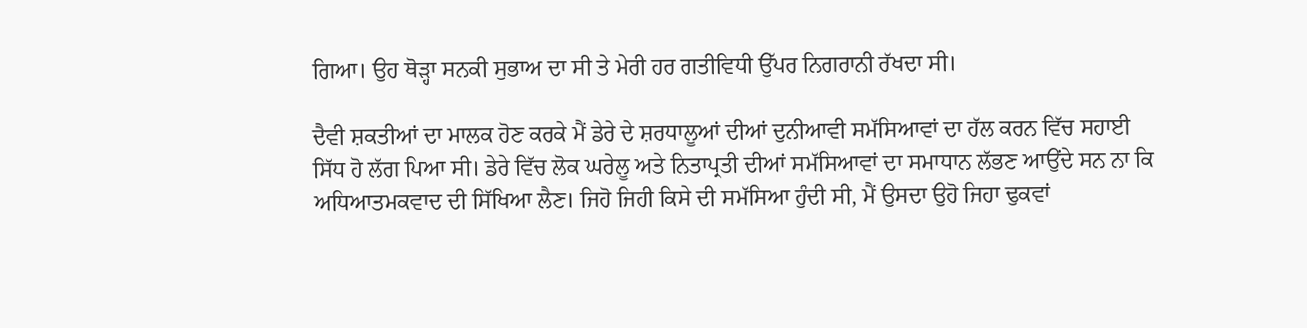ਗਿਆ। ਉਹ ਥੋੜ੍ਹਾ ਸਨਕੀ ਸੁਭਾਅ ਦਾ ਸੀ ਤੇ ਮੇਰੀ ਹਰ ਗਤੀਵਿਧੀ ਉੱਪਰ ਨਿਗਰਾਨੀ ਰੱਖਦਾ ਸੀ।

ਦੈਵੀ ਸ਼ਕਤੀਆਂ ਦਾ ਮਾਲਕ ਹੋਣ ਕਰਕੇ ਮੈਂ ਡੇਰੇ ਦੇ ਸ਼ਰਧਾਲੂਆਂ ਦੀਆਂ ਦੁਨੀਆਵੀ ਸਮੱਸਿਆਵਾਂ ਦਾ ਹੱਲ ਕਰਨ ਵਿੱਚ ਸਹਾਈ ਸਿੱਧ ਹੋ ਲੱਗ ਪਿਆ ਸੀ। ਡੇਰੇ ਵਿੱਚ ਲੋਕ ਘਰੇਲੂ ਅਤੇ ਨਿਤਾਪ੍ਰਤੀ ਦੀਆਂ ਸਮੱਸਿਆਵਾਂ ਦਾ ਸਮਾਧਾਨ ਲੱਭਣ ਆਉਂਦੇ ਸਨ ਨਾ ਕਿ ਅਧਿਆਤਮਕਵਾਦ ਦੀ ਸਿੱਖਿਆ ਲੈਣ। ਜਿਹੋ ਜਿਹੀ ਕਿਸੇ ਦੀ ਸਮੱਸਿਆ ਹੁੰਦੀ ਸੀ, ਮੈਂ ਉਸਦਾ ਉਹੋ ਜਿਹਾ ਢੁਕਵਾਂ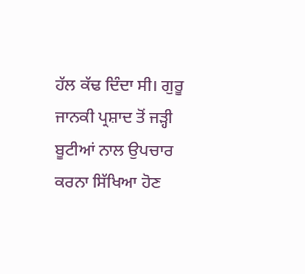ਹੱਲ ਕੱਢ ਦਿੰਦਾ ਸੀ। ਗੁਰੂ ਜਾਨਕੀ ਪ੍ਰਸ਼ਾਦ ਤੋਂ ਜੜ੍ਹੀ ਬੂਟੀਆਂ ਨਾਲ ਉਪਚਾਰ ਕਰਨਾ ਸਿੱਖਿਆ ਹੋਣ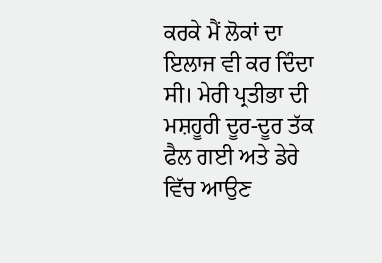ਕਰਕੇ ਮੈਂ ਲੋਕਾਂ ਦਾ ਇਲਾਜ ਵੀ ਕਰ ਦਿੰਦਾ ਸੀ। ਮੇਰੀ ਪ੍ਰਤੀਭਾ ਦੀ ਮਸ਼ਹੂਰੀ ਦੂਰ-ਦੂਰ ਤੱਕ ਫੈਲ ਗਈ ਅਤੇ ਡੇਰੇ ਵਿੱਚ ਆਉਣ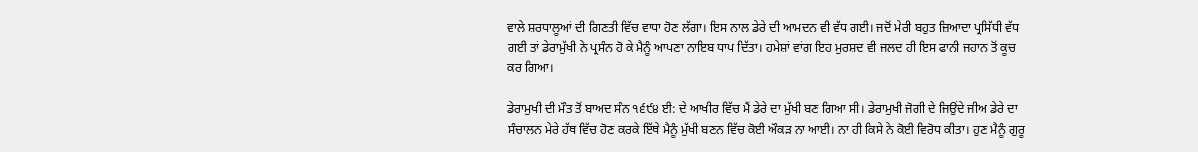ਵਾਲੇ ਸ਼ਰਧਾਲੂਆਂ ਦੀ ਗਿਣਤੀ ਵਿੱਚ ਵਾਧਾ ਹੋਣ ਲੱਗਾ। ਇਸ ਨਾਲ ਡੇਰੇ ਦੀ ਆਮਦਨ ਵੀ ਵੱਧ ਗਈ। ਜਦੋਂ ਮੇਰੀ ਬਹੁਤ ਜ਼ਿਆਦਾ ਪ੍ਰਸਿੱਧੀ ਵੱਧ ਗਈ ਤਾਂ ਡੇਰਾਮੁੱਖੀ ਨੇ ਪ੍ਰਸੰਨ ਹੋ ਕੇ ਮੈਨੂੰ ਆਪਣਾ ਨਾਇਬ ਧਾਪ ਦਿੱਤਾ। ਹਮੇਸ਼ਾਂ ਵਾਂਗ ਇਹ ਮੁਰਸ਼ਦ ਵੀ ਜਲਦ ਹੀ ਇਸ ਫਾਨੀ ਜਹਾਨ ਤੋਂ ਕੂਚ ਕਰ ਗਿਆ।

ਡੇਰਾਮੁਖੀ ਦੀ ਮੌਤ ਤੋਂ ਬਾਅਦ ਸੰਨ ੧੬੯੪ ਈ: ਦੇ ਆਖੀਰ ਵਿੱਚ ਮੈਂ ਡੇਰੇ ਦਾ ਮੁੱਖੀ ਬਣ ਗਿਆ ਸੀ। ਡੇਰਾਮੁਖੀ ਜੋਗੀ ਦੇ ਜਿਉਂਦੇ ਜੀਅ ਡੇਰੇ ਦਾ ਸੰਚਾਲਨ ਮੇਰੇ ਹੱਥ ਵਿੱਚ ਹੋਣ ਕਰਕੇ ਇੱਥੇ ਮੈਨੂੰ ਮੁੱਖੀ ਬਣਨ ਵਿੱਚ ਕੋਈ ਔਕੜ ਨਾ ਆਈ। ਨਾ ਹੀ ਕਿਸੇ ਨੇ ਕੋਈ ਵਿਰੋਧ ਕੀਤਾ। ਹੁਣ ਮੈਨੂੰ ਗੁਰੂ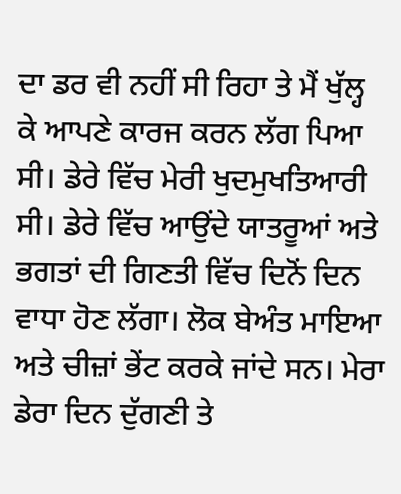ਦਾ ਡਰ ਵੀ ਨਹੀਂ ਸੀ ਰਿਹਾ ਤੇ ਮੈਂ ਖੁੱਲ੍ਹ ਕੇ ਆਪਣੇ ਕਾਰਜ ਕਰਨ ਲੱਗ ਪਿਆ ਸੀ। ਡੇਰੇ ਵਿੱਚ ਮੇਰੀ ਖੁਦਮੁਖਤਿਆਰੀ ਸੀ। ਡੇਰੇ ਵਿੱਚ ਆਉਂਦੇ ਯਾਤਰੂਆਂ ਅਤੇ ਭਗਤਾਂ ਦੀ ਗਿਣਤੀ ਵਿੱਚ ਦਿਨੋਂ ਦਿਨ ਵਾਧਾ ਹੋਣ ਲੱਗਾ। ਲੋਕ ਬੇਅੰਤ ਮਾਇਆ ਅਤੇ ਚੀਜ਼ਾਂ ਭੇਂਟ ਕਰਕੇ ਜਾਂਦੇ ਸਨ। ਮੇਰਾ ਡੇਰਾ ਦਿਨ ਦੁੱਗਣੀ ਤੇ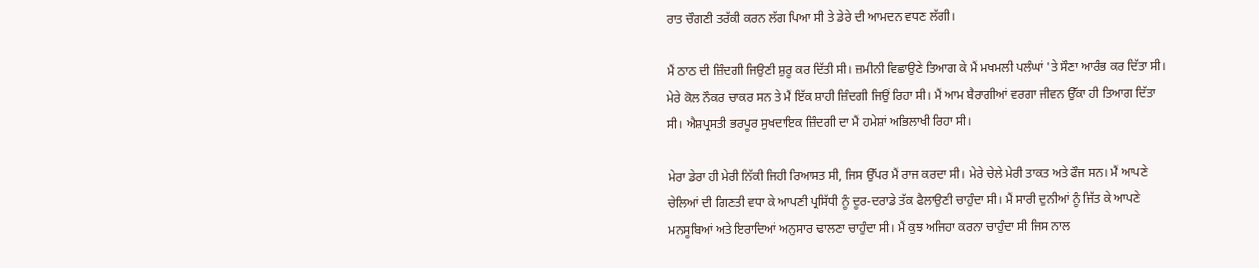ਰਾਤ ਚੌਗਣੀ ਤਰੱਕੀ ਕਰਨ ਲੱਗ ਪਿਆ ਸੀ ਤੇ ਡੇਰੇ ਦੀ ਆਮਦਨ ਵਧਣ ਲੱਗੀ।

ਮੈਂ ਠਾਠ ਦੀ ਜ਼ਿੰਦਗੀ ਜਿਉਣੀ ਸ਼ੁਰੂ ਕਰ ਦਿੱਤੀ ਸੀ। ਜ਼ਮੀਨੀ ਵਿਛਾਉਣੇ ਤਿਆਗ ਕੇ ਮੈਂ ਮਖਮਲੀ ਪਲੰਘਾਂ 'ਤੇ ਸੌਣਾ ਆਰੰਭ ਕਰ ਦਿੱਤਾ ਸੀ। ਮੇਰੇ ਕੋਲ ਨੌਕਰ ਚਾਕਰ ਸਨ ਤੇ ਮੈਂ ਇੱਕ ਸ਼ਾਹੀ ਜ਼ਿੰਦਗੀ ਜਿਉਂ ਰਿਹਾ ਸੀ। ਮੈਂ ਆਮ ਬੈਰਾਗੀਆਂ ਵਰਗਾ ਜੀਵਨ ਉੱਕਾ ਹੀ ਤਿਆਗ ਦਿੱਤਾ ਸੀ। ਐਸ਼ਪ੍ਰਸਤੀ ਭਰਪੂਰ ਸੁਖਦਾਇਕ ਜ਼ਿੰਦਗੀ ਦਾ ਮੈਂ ਹਮੇਸ਼ਾਂ ਅਭਿਲਾਖੀ ਰਿਹਾ ਸੀ।

ਮੇਰਾ ਡੇਰਾ ਹੀ ਮੇਰੀ ਨਿੱਕੀ ਜਿਹੀ ਰਿਆਸਤ ਸੀ, ਜਿਸ ਉੱਪਰ ਮੈਂ ਰਾਜ ਕਰਦਾ ਸੀ। ਮੇਰੇ ਚੇਲੇ ਮੇਰੀ ਤਾਕਤ ਅਤੇ ਫੌਜ ਸਨ। ਮੈਂ ਆਪਣੇ ਚੇਲਿਆਂ ਦੀ ਗਿਣਤੀ ਵਧਾ ਕੇ ਆਪਣੀ ਪ੍ਰਸਿੱਧੀ ਨੂੰ ਦੂਰ-ਦਰਾਡੇ ਤੱਕ ਫੈਲਾਉਣੀ ਚਾਹੁੰਦਾ ਸੀ। ਮੈਂ ਸਾਰੀ ਦੁਨੀਆਂ ਨੂੰ ਜਿੱਤ ਕੇ ਆਪਣੇ ਮਨਸੂਬਿਆਂ ਅਤੇ ਇਰਾਦਿਆਂ ਅਨੁਸਾਰ ਢਾਲਣਾ ਚਾਹੁੰਦਾ ਸੀ। ਮੈਂ ਕੁਝ ਅਜਿਹਾ ਕਰਨਾ ਚਾਹੁੰਦਾ ਸੀ ਜਿਸ ਨਾਲ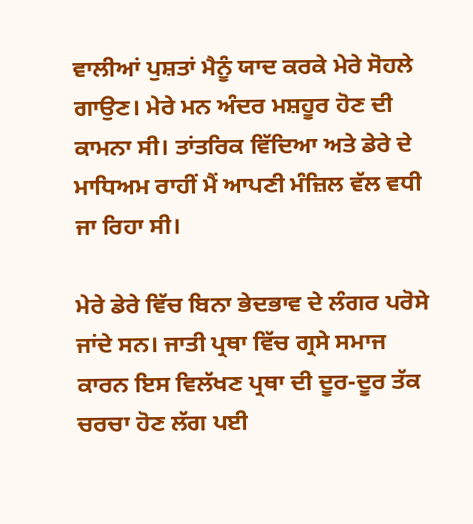ਵਾਲੀਆਂ ਪੁਸ਼ਤਾਂ ਮੈਨੂੰ ਯਾਦ ਕਰਕੇ ਮੇਰੇ ਸੋਹਲੇ ਗਾਉਣ। ਮੇਰੇ ਮਨ ਅੰਦਰ ਮਸ਼ਹੂਰ ਹੋਣ ਦੀ ਕਾਮਨਾ ਸੀ। ਤਾਂਤਰਿਕ ਵਿੱਦਿਆ ਅਤੇ ਡੇਰੇ ਦੇ ਮਾਧਿਅਮ ਰਾਹੀਂ ਮੈਂ ਆਪਣੀ ਮੰਜ਼ਿਲ ਵੱਲ ਵਧੀ ਜਾ ਰਿਹਾ ਸੀ।

ਮੇਰੇ ਡੇਰੇ ਵਿੱਚ ਬਿਨਾ ਭੇਦਭਾਵ ਦੇ ਲੰਗਰ ਪਰੋਸੇ ਜਾਂਦੇ ਸਨ। ਜਾਤੀ ਪ੍ਰਥਾ ਵਿੱਚ ਗ੍ਰਸੇ ਸਮਾਜ ਕਾਰਨ ਇਸ ਵਿਲੱਖਣ ਪ੍ਰਥਾ ਦੀ ਦੂਰ-ਦੂਰ ਤੱਕ ਚਰਚਾ ਹੋਣ ਲੱਗ ਪਈ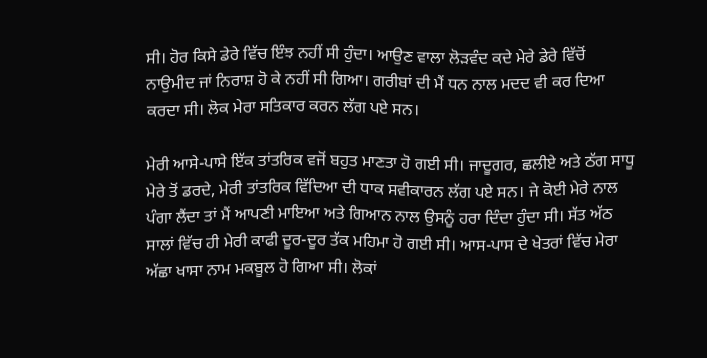ਸੀ। ਹੋਰ ਕਿਸੇ ਡੇਰੇ ਵਿੱਚ ਇੰਝ ਨਹੀਂ ਸੀ ਹੁੰਦਾ। ਆਉਣ ਵਾਲਾ ਲੋੜਵੰਦ ਕਦੇ ਮੇਰੇ ਡੇਰੇ ਵਿੱਚੋਂ ਨਾਉਮੀਦ ਜਾਂ ਨਿਰਾਸ਼ ਹੋ ਕੇ ਨਹੀਂ ਸੀ ਗਿਆ। ਗਰੀਬਾਂ ਦੀ ਮੈਂ ਧਨ ਨਾਲ ਮਦਦ ਵੀ ਕਰ ਦਿਆ ਕਰਦਾ ਸੀ। ਲੋਕ ਮੇਰਾ ਸਤਿਕਾਰ ਕਰਨ ਲੱਗ ਪਏ ਸਨ।

ਮੇਰੀ ਆਸੇ-ਪਾਸੇ ਇੱਕ ਤਾਂਤਰਿਕ ਵਜੋਂ ਬਹੁਤ ਮਾਣਤਾ ਹੋ ਗਈ ਸੀ। ਜਾਦੂਗਰ, ਛਲੀਏ ਅਤੇ ਠੱਗ ਸਾਧੂ ਮੇਰੇ ਤੋਂ ਡਰਦੇ, ਮੇਰੀ ਤਾਂਤਰਿਕ ਵਿੱਦਿਆ ਦੀ ਧਾਕ ਸਵੀਕਾਰਨ ਲੱਗ ਪਏ ਸਨ। ਜੇ ਕੋਈ ਮੇਰੇ ਨਾਲ ਪੰਗਾ ਲੈਂਦਾ ਤਾਂ ਮੈਂ ਆਪਣੀ ਮਾਇਆ ਅਤੇ ਗਿਆਨ ਨਾਲ ਉਸਨੂੰ ਹਰਾ ਦਿੰਦਾ ਹੁੰਦਾ ਸੀ। ਸੱਤ ਅੱਠ ਸਾਲਾਂ ਵਿੱਚ ਹੀ ਮੇਰੀ ਕਾਫੀ ਦੂਰ-ਦੂਰ ਤੱਕ ਮਹਿਮਾ ਹੋ ਗਈ ਸੀ। ਆਸ-ਪਾਸ ਦੇ ਖੇਤਰਾਂ ਵਿੱਚ ਮੇਰਾ ਅੱਛਾ ਖਾਸਾ ਨਾਮ ਮਕਬੂਲ ਹੋ ਗਿਆ ਸੀ। ਲੋਕਾਂ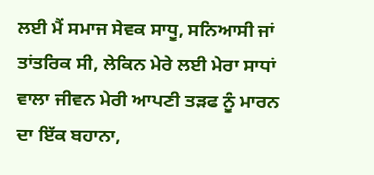ਲਈ ਮੈਂ ਸਮਾਜ ਸੇਵਕ ਸਾਧੂ, ਸਨਿਆਸੀ ਜਾਂ ਤਾਂਤਰਿਕ ਸੀ, ਲੇਕਿਨ ਮੇਰੇ ਲਈ ਮੇਰਾ ਸਾਧਾਂ ਵਾਲਾ ਜੀਵਨ ਮੇਰੀ ਆਪਣੀ ਤੜਫ ਨੂੰ ਮਾਰਨ ਦਾ ਇੱਕ ਬਹਾਨਾ,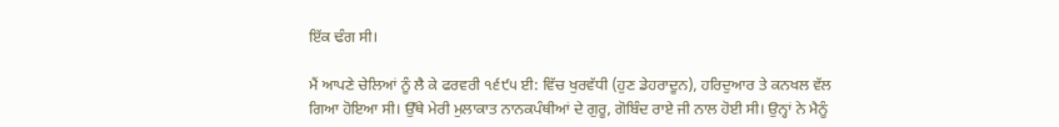ਇੱਕ ਢੰਗ ਸੀ।

ਮੈਂ ਆਪਣੇ ਚੇਲਿਆਂ ਨੂੰ ਲੈ ਕੇ ਫਰਵਰੀ ੧੬੯੫ ਈ: ਵਿੱਚ ਖੁਰਵੱਧੀ (ਹੁਣ ਡੇਹਰਾਦੂਨ), ਹਰਿਦੁਆਰ ਤੇ ਕਨਖਲ ਵੱਲ ਗਿਆ ਹੋਇਆ ਸੀ। ਉੱਥੇ ਮੇਰੀ ਮੁਲਾਕਾਤ ਨਾਨਕਪੰਥੀਆਂ ਦੇ ਗੁਰੂ, ਗੋਬਿੰਦ ਰਾਏ ਜੀ ਨਾਲ ਹੋਈ ਸੀ। ਉਨ੍ਹਾਂ ਨੇ ਮੈਨੂੰ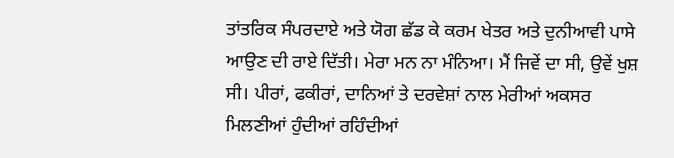ਤਾਂਤਰਿਕ ਸੰਪਰਦਾਏ ਅਤੇ ਯੋਗ ਛੱਡ ਕੇ ਕਰਮ ਖੇਤਰ ਅਤੇ ਦੁਨੀਆਵੀ ਪਾਸੇ ਆਉਣ ਦੀ ਰਾਏ ਦਿੱਤੀ। ਮੇਰਾ ਮਨ ਨਾ ਮੰਨਿਆ। ਮੈਂ ਜਿਵੇਂ ਦਾ ਸੀ, ਉਵੇਂ ਖੁਸ਼ ਸੀ। ਪੀਰਾਂ, ਫਕੀਰਾਂ, ਦਾਨਿਆਂ ਤੇ ਦਰਵੇਸ਼ਾਂ ਨਾਲ ਮੇਰੀਆਂ ਅਕਸਰ ਮਿਲਣੀਆਂ ਹੁੰਦੀਆਂ ਰਹਿੰਦੀਆਂ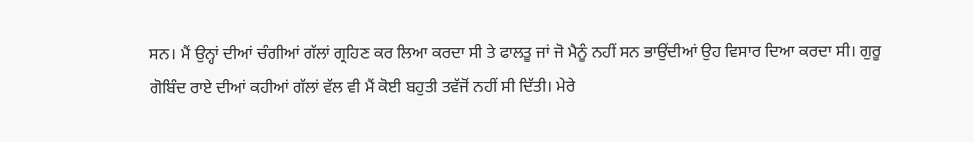ਸਨ। ਮੈਂ ਉਨ੍ਹਾਂ ਦੀਆਂ ਚੰਗੀਆਂ ਗੱਲਾਂ ਗ੍ਰਹਿਣ ਕਰ ਲਿਆ ਕਰਦਾ ਸੀ ਤੇ ਫਾਲਤੂ ਜਾਂ ਜੋ ਮੈਨੂੰ ਨਹੀਂ ਸਨ ਭਾਉਂਦੀਆਂ ਉਹ ਵਿਸਾਰ ਦਿਆ ਕਰਦਾ ਸੀ। ਗੁਰੂ ਗੋਬਿੰਦ ਰਾਏ ਦੀਆਂ ਕਹੀਆਂ ਗੱਲਾਂ ਵੱਲ ਵੀ ਮੈਂ ਕੋਈ ਬਹੁਤੀ ਤਵੱਜੋਂ ਨਹੀਂ ਸੀ ਦਿੱਤੀ। ਮੇਰੇ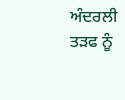ਅੰਦਰਲੀ ਤੜਫ ਨੂੰ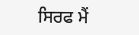ਸਿਰਫ ਮੈਂ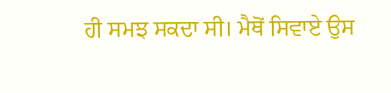ਹੀ ਸਮਝ ਸਕਦਾ ਸੀ। ਮੈਥੋਂ ਸਿਵਾਏ ਉਸ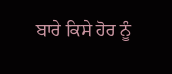ਬਾਰੇ ਕਿਸੇ ਹੋਰ ਨੂੰ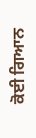ਕੋਈ ਗਿਆਨ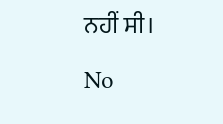ਨਹੀਂ ਸੀ।

No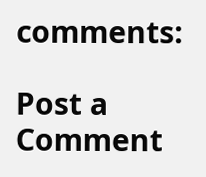comments:

Post a Comment